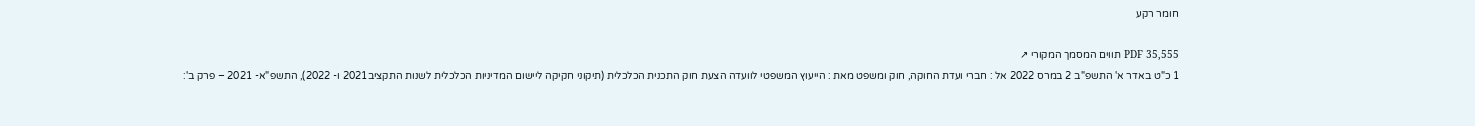חומר רקע

PDF 35,555 תווים המסמך המקורי ↗
1 כ"ט באדר א' התשפ"ב 2 במרס 2022 אל : חברי ועדת החוקה, חוק ומשפט מאת : הייעוץ המשפטי לוועדה הצעת חוק התכנית הכלכלית (תיקוני חקיקה ליישום המדיניות הכלכלית לשנות התקציב2021 ו- 2022), התשפ"א- 2021 – פרק ב':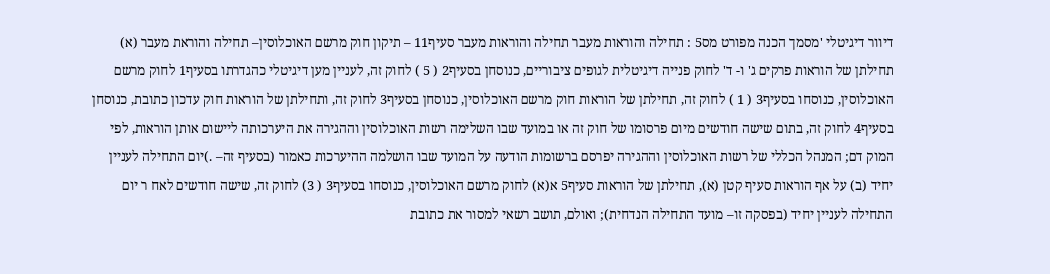דיוור דיגיטלי 'מסמך הכנה מפורט מס5 : תחילה והוראות מעבר תחילה והוראות מעבר סעיף11 – תיקון חוק מרשם האוכלוסין– תחילה והוראת מעבר (א) תחילתן של הוראות פרקים ג' ו- ד' לחוק פנייה דיגיטלית לגופים ציבוריים, כנוסחן בסעיף2 ( 5 ) לחוק זה, לעניין מען דיגיטלי כהגדרתו בסעיף1 לחוק מרשם האוכלוסין, כנוסחו בסעיף3 ( 1 ) לחוק זה, תחילתן של הוראות חוק מרשם האוכלוסין, כנוסחן בסעיף3 לחוק זה, ותחילתן של הוראות חוק עדכון כתובת, כנוסחן בסעיף4 לחוק זה, בתום שישה חודשים מיום פרסומו של חוק זה או במועד שבו השלימה רשות האוכלוסין וההגירה את היערכותה ליישום אותן הוראות, לפי המוק דם; המנהל הכללי של רשות האוכלוסין וההגירה יפרסם ברשומות הודעה על המועד שבו הושלמה ההיערכות כאמור (בסעיף זה– .)יום התחילה לעניין יחיד (ב) על אף הוראות סעיף קטן (א), תחילתן של הוראות סעיף5 א(א) לחוק מרשם האוכלוסין, כנוסחו בסעיף3 ( 3) לחוק זה, שישה חודשים לאח ר יום התחילה לעניין יחיד (בפסקה זו– מועד התחילה הנדחית); ואולם, תושב רשאי למסור את כתובת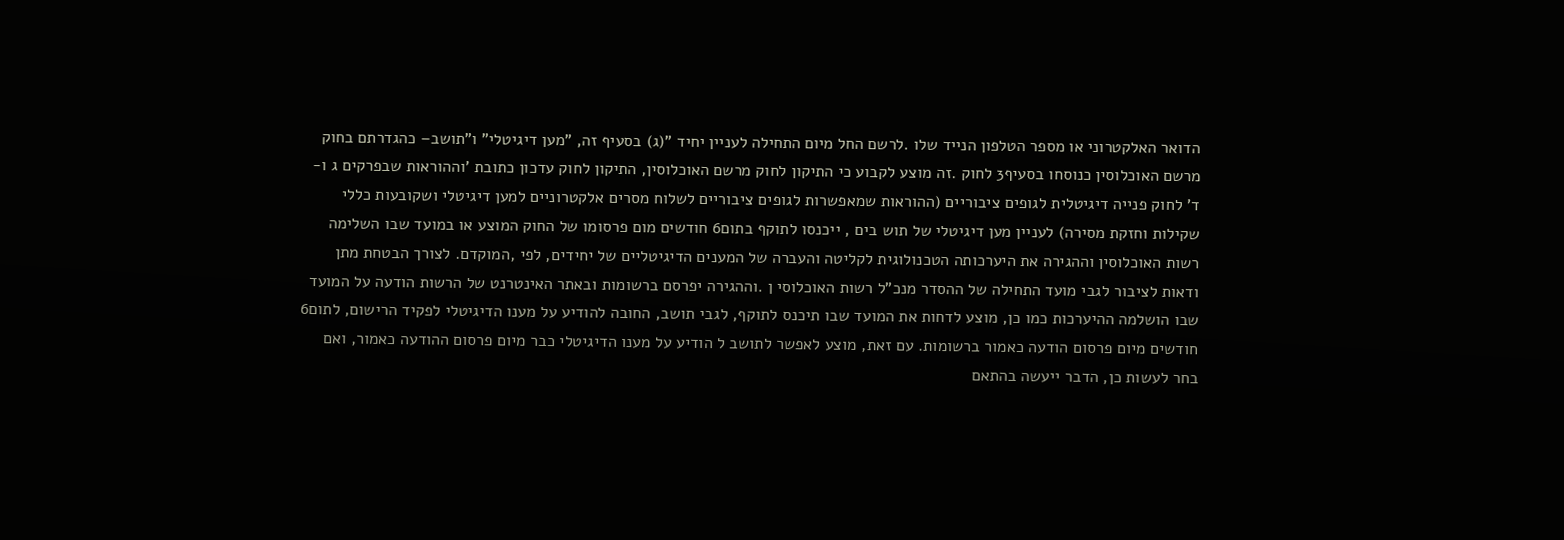הדואר האלקטרוני או מספר הטלפון הנייד שלו .לרשם החל מיום התחילה לעניין יחיד "(ג) בסעיף זה, "מען דיגיטלי" ו"תושב– כהגדרתם בחוק מרשם האוכלוסין כנוסחו בסעיף3 לחוק .זה מוצע לקבוע כי התיקון לחוק מרשם האוכלוסין, התיקון לחוק עדכון כתובת 'וההוראות שבפרקים ג ו- ד' לחוק פנייה דיגיטלית לגופים ציבוריים (ההוראות שמאפשרות לגופים ציבוריים לשלוח מסרים אלקטרוניים למען דיגיטלי ושקובעות כללי שקילות וחזקת מסירה) לעניין מען דיגיטלי של תוש בים , ייכנסו לתוקף בתום6 חודשים מום פרסומו של החוק המוצע או במועד שבו השלימה רשות האוכלוסין וההגירה את היערכותה הטכנולוגית לקליטה והעברה של המענים הדיגיטליים של יחידים, לפי ,המוקדם. לצורך הבטחת מתן ודאות לציבור לגבי מועד התחילה של ההסדר מנכ"ל רשות האוכלוסי ן .וההגירה יפרסם ברשומות ובאתר האינטרנט של הרשות הודעה על המועד שבו הושלמה ההיערכות כמו כן, מוצע לדחות את המועד שבו תיכנס לתוקף, לגבי תושב, החובה להודיע על מענו הדיגיטלי לפקיד הרישום, לתום6 חודשים מיום פרסום הודעה כאמור ברשומות. עם זאת, מוצע לאפשר לתושב ל הודיע על מענו הדיגיטלי כבר מיום פרסום ההודעה כאמור, ואם בחר לעשות כן, הדבר ייעשה בהתאם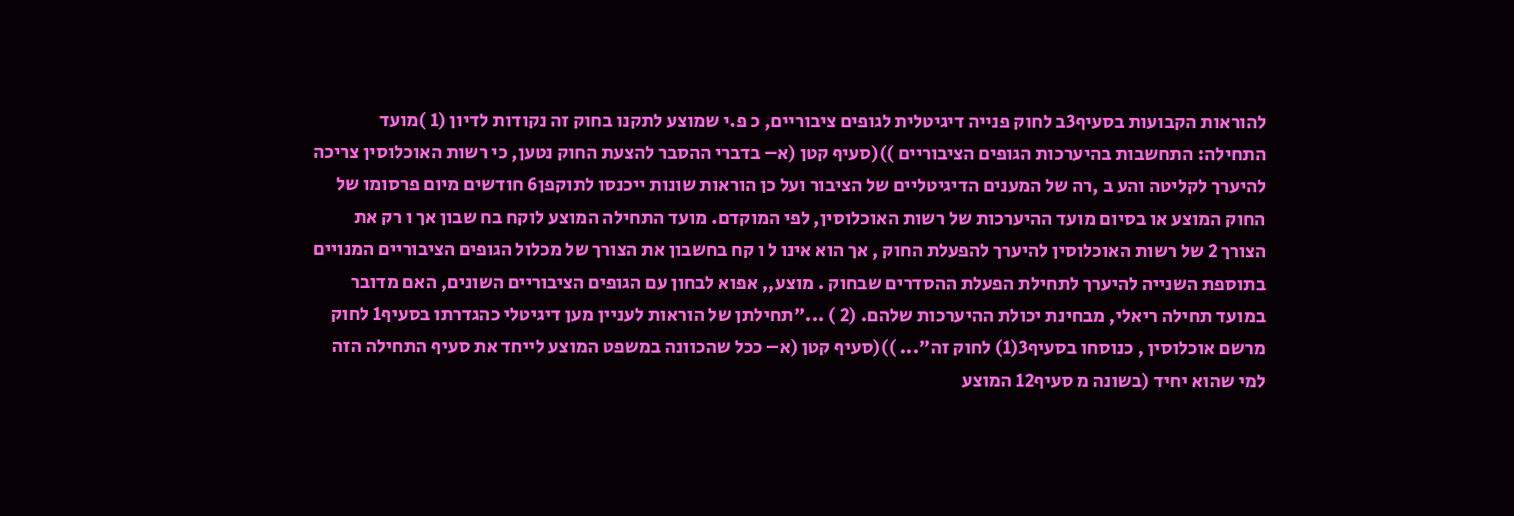להוראות הקבועות בסעיף3ב לחוק פנייה דיגיטלית לגופים ציבוריים, כ פ.י שמוצע לתקנו בחוק זה נקודות לדיון (1 )מועד התחילה: התחשבות בהיערכות הגופים הציבוריים ))(סעיף קטן (א– בדברי ההסבר להצעת החוק נטען, כי רשות האוכלוסין צריכה להיערך לקליטה והע ב ,רה של המענים הדיגיטליים של הציבור ועל כן הוראות שונות ייכנסו לתוקפן6 חודשים מיום פרסומו של החוק המוצע או בסיום מועד ההיערכות של רשות האוכלוסין, לפי המוקדם. מועד התחילה המוצע לוקח בח שבון אך ו רק את הצורך 2 של רשות האוכלוסין להיערך להפעלת החוק , אך הוא אינו ל ו קח בחשבון את הצורך של מכלול הגופים הציבוריים המנויים בתוספת השנייה להיערך לתחילת הפעלת ההסדרים שבחוק . מוצע,, אפוא לבחון עם הגופים הציבוריים השונים, האם מדובר במועד תחילה ריאלי, מבחינת יכולת ההיערכות שלהם. (2 ) ..."תחילתן של הוראות לעניין מען דיגיטלי כהגדרתו בסעיף1 לחוק מרשם אוכלוסין , כנוסחו בסעיף3(1) לחוק זה"... ))(סעיף קטן (א– ככל שהכוונה במשפט המוצע לייחד את סעיף התחילה הזה למי שהוא יחיד (בשונה מ סעיף12 המוצע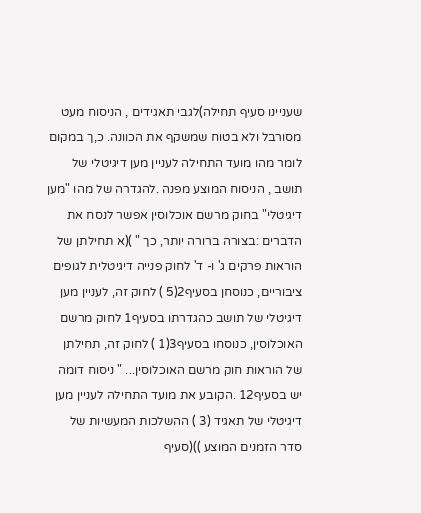שעניינו סעיף תחילה)לגבי תאגידים , הניסוח מעט מסורבל ולא בטוח שמשקף את הכוונה. כ,ך במקום לומר מהו מועד התחילה לעניין מען דיגיטלי של תושב , הניסוח המוצע מפנה .להגדרה של מהו "מען דיגיטלי" בחוק מרשם אוכלוסין אפשר לנסח את הדברים :בצורה ברורה יותר, כך " )(א תחילתן של הוראות פרקים ג' ו- ד' לחוק פנייה דיגיטלית לגופים ציבוריים, כנוסחן בסעיף2(5 ) לחוק זה, לעניין מען דיגיטלי של תושב כהגדרתו בסעיף1 לחוק מרשם האוכלוסין, כנוסחו בסעיף3(1 ) לחוק זה, תחילתן של הוראות חוק מרשם האוכלוסין... " ניסוח דומה יש בסעיף12 .הקובע את מועד התחילה לעניין מען דיגיטלי של תאגיד (3 ) ההשלכות המעשיות של סדר הזמנים המוצע ))(סעיף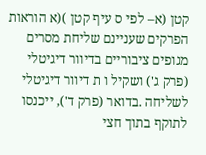קטן (א– לפי ס עיף קטן )(א הוראות הפרקים שעניינם שליחת מסרים מגופים ציבוריים בדיוור דיגיטלי (פרק ג') ושקיל ו ת דיוור דיגיטלי לשליחה .בדואר (פרק ד'), ייכנסו לתוקף בתוך חצי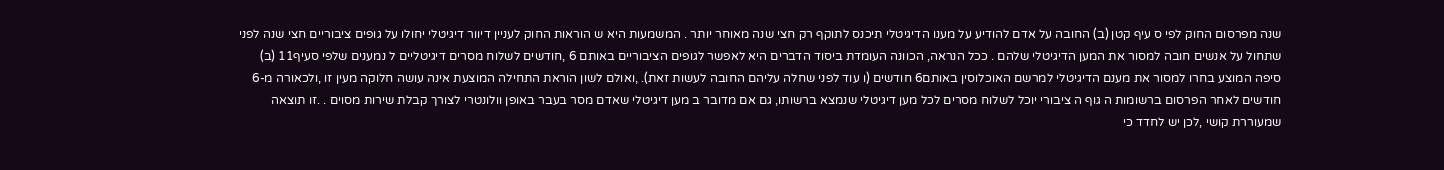שנה מפרסום החוק לפי ס עיף קטן (ב) החובה על אדם להודיע על מענו הדיגיטלי תיכנס לתוקף רק חצי שנה מאוחר יותר . המשמעות היא ש הוראות החוק לעניין דיוור דיגיטלי יחולו על גופים ציבוריים חצי שנה לפני שתחול על אנשים חובה למסור את המען הדיגיטלי שלהם . ככל הנראה, הכוונה העומדת ביסוד הדברים היא לאפשר לגופים הציבוריים באותם 6 ,חודשים לשלוח מסרים דיגיטליים ל נמענים שלפי סעיף11 (ב) סיפה המוצע בחרו למסור את מענם הדיגיטלי למרשם האוכלוסין באותם6 חודשים (ו עוד לפני שחלה עליהם החובה לעשות זאת). ,ואולם לשון הוראת התחילה המוצעת אינה עושה חלוקה מעין זו ,ולכאורה מ-6 חודשים לאחר הפרסום ברשומות ה גוף ה ציבורי יוכל לשלוח מסרים לכל מען דיגיטלי שנמצא ברשותו, גם אם מדובר ב מען דיגיטלי שאדם מסר בעבר באופן וולונטרי לצורך קבלת שירות מסוים . .זו תוצאה שמעוררת קושי ,לכן יש לחדד כי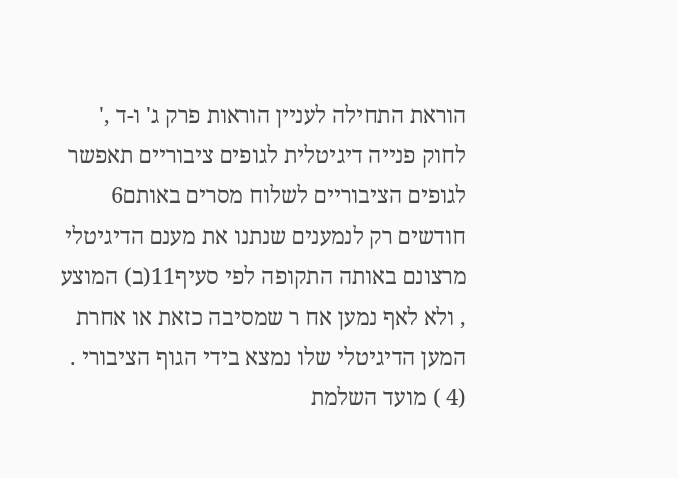הוראת התחילה לעניין הוראות פרק ג' ו-ד ,' לחוק פנייה דיגיטלית לגופים ציבוריים תאפשר לגופים הציבוריים לשלוח מסרים באותם6 חודשים רק לנמענים שנתנו את מענם הדיגיטלי מרצונם באותה התקופה לפי סעיף11(ב) המוצע , ולא לאף נמען אח ר שמסיבה כזאת או אחרת המען הדיגיטלי שלו נמצא בידי הגוף הציבורי . (4 ) מועד השלמת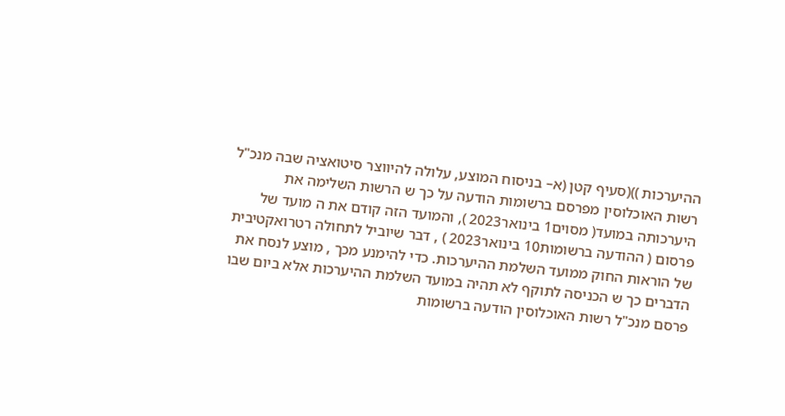ההיערכות ))(סעיף קטן (א– בניסוח המוצע, עלולה להיווצר סיטואציה שבה מנכ"ל רשות האוכלוסין מפרסם ברשומות הודעה על כך ש הרשות השלימה את היערכותה במועד( מסוים1 בינואר2023 ), והמועד הזה קודם את ה מועד של פרסום ( ההודעה ברשומות10 בינואר2023 ) , דבר שיוביל לתחולה רטרואקטיבית של הוראות החוק ממועד השלמת ההיערכות. כדי להימנע מכך , מוצע לנסח את הדברים כך ש הכניסה לתוקף לא תהיה במועד השלמת ההיערכות אלא ביום שבו פרסם מנכ"ל רשות האוכלוסין הודעה ברשומות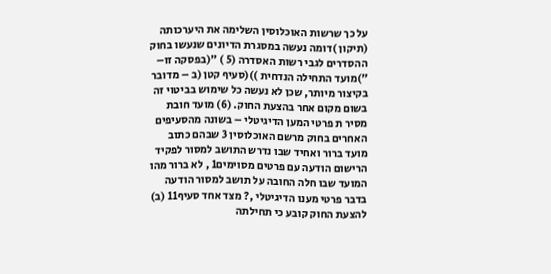על כך שרשות האוכלוסין השלימה את היערכותה (תיקון )דומה נעשה במסגרת הדיונים שנעשו בחוק ההסדרים לגבי רשות האסדרה (5 ) "(בפסקה זו– ")מועד התחילה הנדחית ))(סעיף קטן (ב – מדובר בקיצור מיותר, שכן לא נעשה כל שימוש בביטוי זה בשום מקום אחר בהצעת החוק. (6) מועד חובת מסיר ת פרטי המען הדיגיטלי – בשונה מהסעיפים האחרים בחוק מרשם האוכלוסין 3 שבהם כתוב מועד ברור ואחיד שבו נדרש התושב למסור לפקיד הרישום הודעה עם פרטים מסוימים1 , לא ברור מהו המועד שבו חלה החובה על תושב למסור הודעה בדבר פרטי מענו הדיגיטלי ,? מצד אחד סעיף11 (ב) להצעת החוק קובע כי תחילתה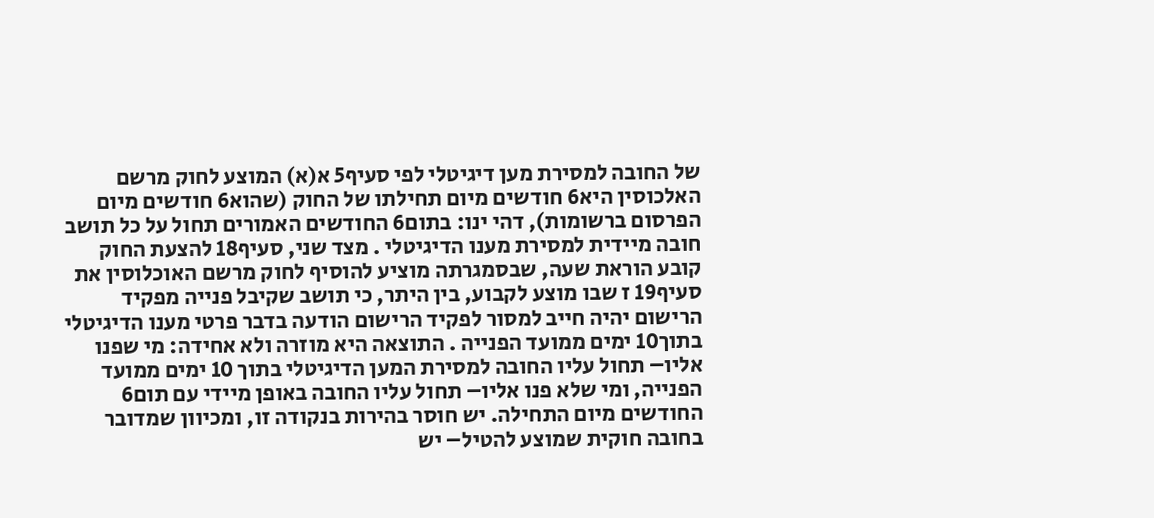של החובה למסירת מען דיגיטלי לפי סעיף5 א(א) המוצע לחוק מרשם האלכוסין היא6 חודשים מיום תחילתו של החוק (שהוא6 חודשים מיום הפרסום ברשומות), דהי ינו: בתום6 החודשים האמורים תחול על כל תושב חובה מיידית למסירת מענו הדיגיטלי . מצד שני, סעיף18 להצעת החוק קובע הוראת שעה, שבסמגרתה מוציע להוסיף לחוק מרשם האוכלוסין את סעיף19 ז שבו מוצע לקבוע, בין היתר, כי תושב שקיבל פנייה מפקיד הרישום יהיה חייב למסור לפקיד הרישום הודעה בדבר פרטי מענו הדיגיטלי בתוך10 ימים ממועד הפנייה . התוצאה היא מוזרה ולא אחידה: מי שפנו אליו– תחול עליו החובה למסירת המען הדיגיטלי בתוך 10 ימים ממועד הפנייה, ומי שלא פנו אליו– תחול עליו החובה באופן מיידי עם תום6 החודשים מיום התחילה. יש חוסר בהירות בנקודה זו, ומכיוון שמדובר בחובה חוקית שמוצע להטיל– יש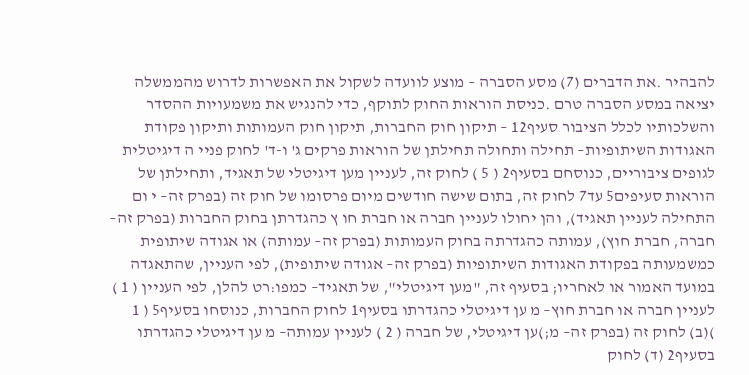להבהיר .את הדברים (7) מסע הסברה – מוצע לוועדה לשקול את האפשרות לדרוש מהממשלה יציאה במסע הסברה טרם .כניסת הוראות החוק לתוקף, כדי להנגיש את משמעויות ההסדר והשלכותיו לכלל הציבור סעיף12 – תיקון חוק החברות, תיקון חוק העמותות ותיקון פקודת האגודות השיתופיות– תחילה ותחולה תחילתן של הוראות פרקים ג' ו-ד' לחוק פניי ה דיגיטלית לגופים ציבוריים, כנוסחם בסעיף2 ( 5 ) לחוק זה, לעניין מען דיגיטלי של תאגיד, ותחילתן של הוראות סעיפים5 עד7 לחוק זה, בתום שישה חודשים מיום פרסומו של חוק זה (בפרק זה– י ום התחילה לעניין תאגיד), והן יחולו לעניין חברה או חברת חו ץ כהגדרתן בחוק החברות (בפרק זה– חברה, חברת חוץ), עמותה כהגדרתה בחוק העמותות (בפרק זה– עמותה) או אגודה שיתופית כמשמעותה בפקודת האגודות השיתופיות (בפרק זה– אגודה שיתופית), לפי העניין, שהתאגדה במועד האמור או לאחריו; בסעיף זה, "מען דיגיטלי", של תאגיד– כמפו:רט להלן, לפי העניין ( 1 ) לעניין חברה או חברת חוץ– מ ען דיגיטלי כהגדרתו בסעיף1 לחוק החברות, כנוסחו בסעיף5 ( 1 )(ב) לחוק זה (בפרק זה– מ;)ען דיגיטלי, של חברה ( 2 ) לעניין עמותה– מ ען דיגיטלי כהגדרתו בסעיף2 (ד) לחוק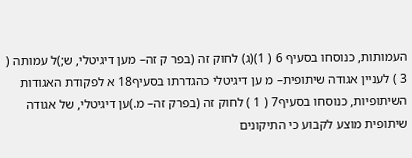העמותות, כנוסחו בסעיף 6 ( 1)(ג) לחוק זה (בפר ק זה– מען דיגיטלי, ש;)ל עמותה ( 3 ) לעניין אגודה שיתופית– מ ען דיגיטלי כהגדרתו בסעיף18 א לפקודת האגודות השיתופיות, כנוסחו בסעיף7 ( 1 ) לחוק זה (בפרק זה– מ.)ען דיגיטלי, של אגודה שיתופית מוצע לקבוע כי התיקונים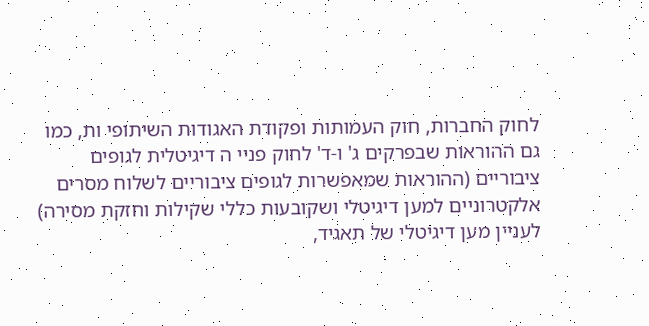לחוק החברות, חוק העמותות ופקודת האגודות השיתופי ות, כמו גם ההוראות שבפרקים ג' ו-ד' לחוק פניי ה דיגיטלית לגופים ציבוריים (ההוראות שמאפשרות לגופים ציבוריים לשלוח מסרים אלקטרוניים למען דיגיטלי ושקובעות כללי שקילות וחזקת מסירה) לעניין מען דיגיטלי של תאגיד,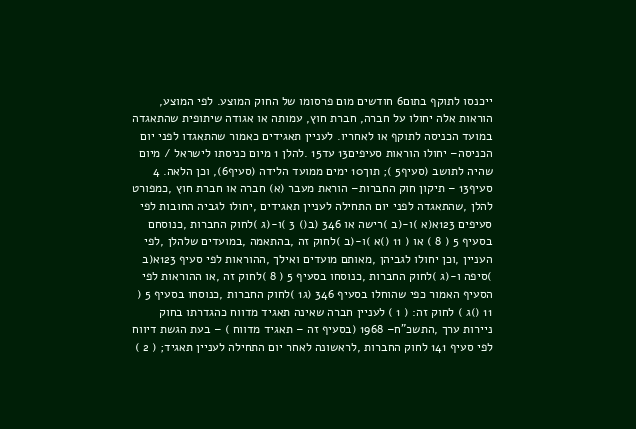ייכנסו לתוקף בתום6 חודשים מום פרסומו של החוק המוצע. לפי המוצע, הוראות אלה יחולו על חברה, חברת חוץ, עמותה או אגודה שיתופית שהתאגדה במועד הכניסה לתוקף או לאחריו. לעניין תאגידים כאמור שהתאגדו לפני יום הכניסה– יחולו הוראות סעיפים13 עד15 .להלן 1 מיום כניסתו לישראל / מיום שהיה לתושב (סעיף5 ); תוך10 ימים ממועד הלידה (סעיף6), וכן הלאה. 4 סעיף13 – תיקון חוק החברות– הוראת מעבר (א) חברה או חברת חוץ ,כמפורט להלן ,שהתאגדה לפני יום התחילה לעניין תאגידים ,יחולו לגביה החובות לפי סעיפים 123א(א )ו-(ב )רישה או 346 (ב() 3 )ו-(ג )לחוק החברות ,כנוסחם בסעיף 5 ( 8 ) או ( 11 ()א )ו-(ב )לחוק זה ,בהתאמה ,במועדים שלהלן ,לפי העניין ,וכן יחולו לגביהן ,מאותם מועדים ואילך ,ההוראות לפי סעיף 123א(ב )סיפה ו-(ג )לחוק החברות ,כנוסחו בסעיף 5 ( 8 )לחוק זה ,או ההוראות לפי הסעיף האמור כפי שהוחלו בסעיף 346 (ג1 )לחוק החברות ,כנוסחו בסעיף 5 ( 11 ()ג ) לחוק זה: ( 1 ) לעניין חברה שאינה תאגיד מדווח כהגדרתו בחוק ניירות ערך ,התשכ"ח– 1968 (בסעיף זה – תאגיד מדווח ) – בעת הגשת דיווח לפי סעיף 141 לחוק החברות ,לראשונה לאחר יום התחילה לעניין תאגיד; ( 2 )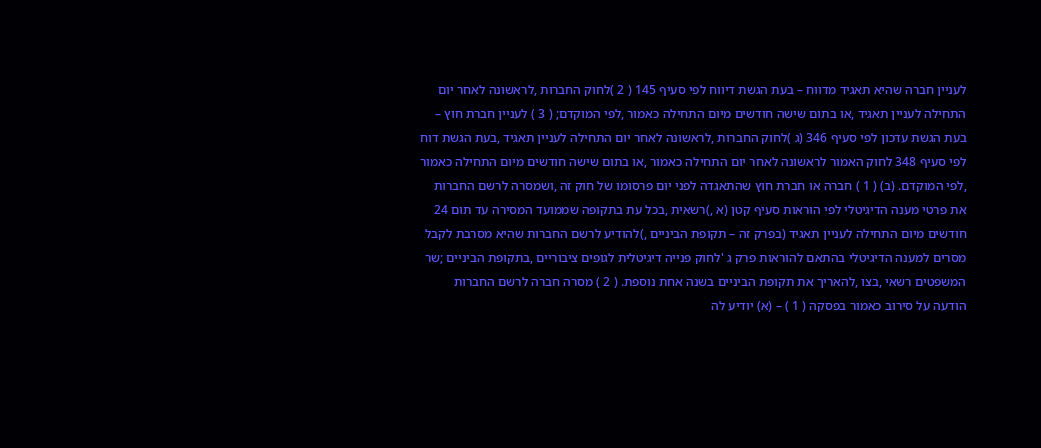לעניין חברה שהיא תאגיד מדווח – בעת הגשת דיווח לפי סעיף 145 ( 2 )לחוק החברות ,לראשונה לאחר יום התחילה לעניין תאגיד ,או בתום שישה חודשים מיום התחילה כאמור ,לפי המוקדם; ( 3 ) לעניין חברת חוץ – בעת הגשת עדכון לפי סעיף 346 (ג )לחוק החברות ,לראשונה לאחר יום התחילה לעניין תאגיד ,בעת הגשת דוח לפי סעיף 348 לחוק האמור לראשונה לאחר יום התחילה כאמור ,או בתום שישה חודשים מיום התחילה כאמור ,לפי המוקדם. (ב) ( 1 ) חברה או חברת חוץ שהתאגדה לפני יום פרסומו של חוק זה ,ושמסרה לרשם החברות את פרטי מענה הדיגיטלי לפי הוראות סעיף קטן (א ,)רשאית ,בכל עת בתקופה שממועד המסירה עד תום 24 חודשים מיום התחילה לעניין תאגיד (בפרק זה – תקופת הביניים ,)להודיע לרשם החברות שהיא מסרבת לקבל מסרים למענה הדיגיטלי בהתאם להוראות פרק ג 'לחוק פנייה דיגיטלית לגופים ציבוריים ,בתקופת הביניים ;שר המשפטים רשאי ,בצו ,להאריך את תקופת הביניים בשנה אחת נוספת. ( 2 ) מסרה חברה לרשם החברות הודעה על סירוב כאמור בפסקה ( 1 ) – (א) יודיע לה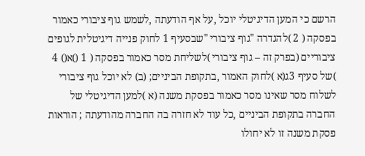הרשם כי המען הדיגיטלי יוכל ,על אף הודעתה ,לשמש גוף ציבורי כאמור בפסקה ( 2 )להגדרה "גוף ציבורי "שבסעיף 1 לחוק פנייה דיגיטלית לגופים ציבוריים (בפרק זה – גוף ציבורי )לשליחת מסר כאמור בפסקה ( 1 ()א() 4 )של סעיף 3ג(א )לחוק האמור ,בתקופת הביניים; (ב) לא יוכל גוף ציבורי לשלוח מסר שאינו מסר כאמור בפסקת משנה (א )למען הדיגיטלי של החברה בתקופת הביניים ,כל עוד לא חזרה בה החברה מהודעתה ; הוראות פסקת משנה זו לא יחולו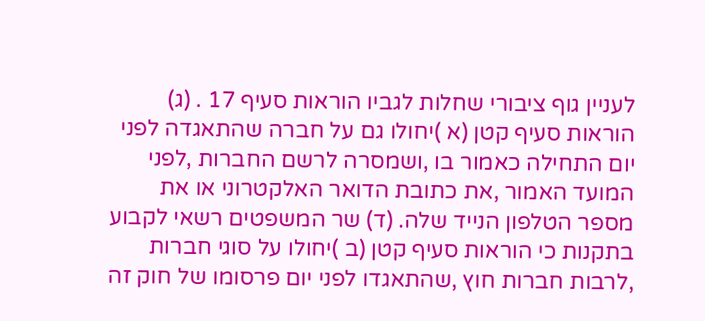לעניין גוף ציבורי שחלות לגביו הוראות סעיף 17 . (ג) הוראות סעיף קטן (א )יחולו גם על חברה שהתאגדה לפני יום התחילה כאמור בו ,ושמסרה לרשם החברות ,לפני המועד האמור ,את כתובת הדואר האלקטרוני או את מספר הטלפון הנייד שלה. (ד) שר המשפטים רשאי לקבוע בתקנות כי הוראות סעיף קטן (ב )יחולו על סוגי חברות ,לרבות חברות חוץ ,שהתאגדו לפני יום פרסומו של חוק זה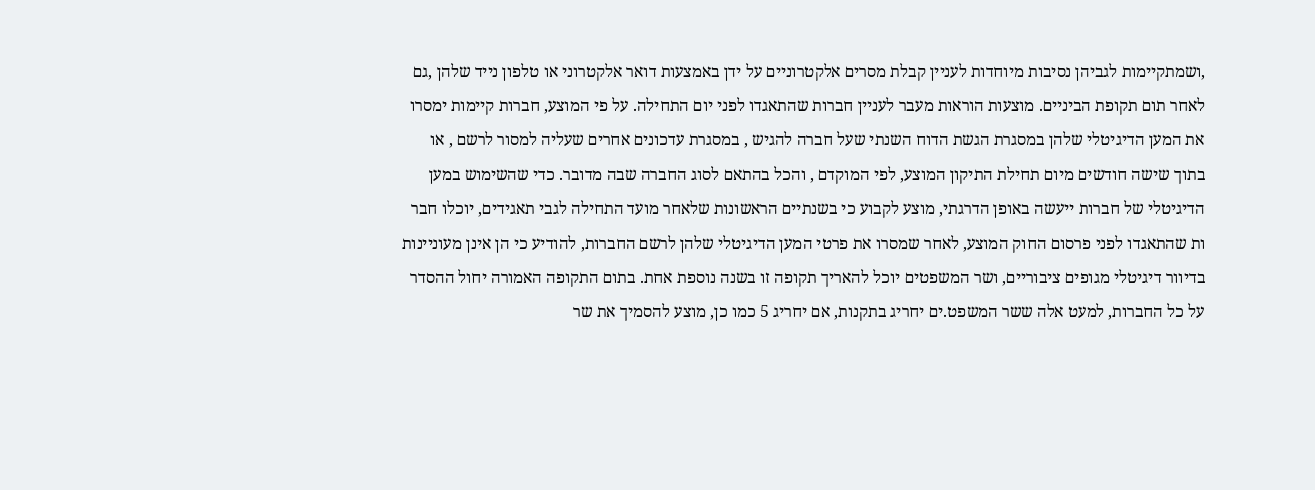,ושמתקיימות לגביהן נסיבות מיוחדות לעניין קבלת מסרים אלקטרוניים על ידן באמצעות דואר אלקטרוני או טלפון נייד שלהן ,גם לאחר תום תקופת הביניים. מוצעות הוראות מעבר לעניין חברות שהתאגדו לפני יום התחילה. על פי המוצע, חברות קיימות ימסרו את המען הדיגיטלי שלהן במסגרת הגשת הדוח השנתי שעל חברה להגיש , במסגרת עדכונים אחרים שעליה למסור לרשם , או בתוך שישה חודשים מיום תחילת התיקון המוצע, לפי המוקדם , והכל בהתאם לסוג החברה שבה מדובר. כדי שהשימוש במען הדיגיטלי של חברות ייעשה באופן הדרגתי, מוצע לקבוע כי בשנתיים הראשונות שלאחר מועד התחילה לגבי תאגידים, יוכלו חבר ות שהתאגדו לפני פרסום החוק המוצע, לאחר שמסרו את פרטי המען הדיגיטלי שלהן לרשם החברות, להודיע כי הן אינן מעוניינות בדיוור דיגיטלי מגופים ציבוריים, ושר המשפטים יוכל להאריך תקופה זו בשנה נוספת אחת. בתום התקופה האמורה יחול ההסדר על כל החברות, למעט אלה ששר המשפט.ים יחריג בתקנות, אם יחריג 5 כמו כן, מוצע להסמיך את שר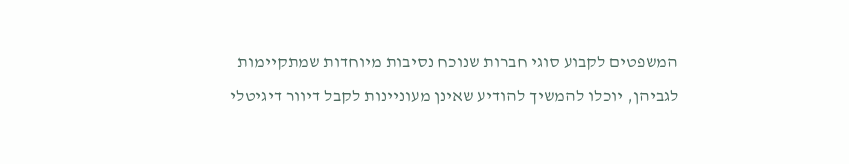המשפטים לקבוע סוגי חברות שנוכח נסיבות מיוחדות שמתקיימות לגביהן, יוכלו להמשיך להודיע שאינן מעוניינות לקבל דיוור דיגיטלי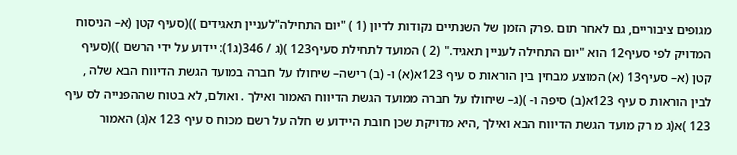מגופים ציבוריים, גם לאחר תום .פרק הזמן של השנתיים נקודות לדיון (1 ) "יום התחילה"לעניין תאגידים ))(סעיף קטן (א– הניסוח המדויק לפי סעיף12 הוא "יום התחילה לעניין תאגיד." (2 ) המועד לתחילת סעיף123 )(ג / 346(ג1): יידוע על ידי הרשם ))(סעיף קטן (א– סעיף13 (א) המוצע מבחין בין הוראות ס עיף 123א(א) ו- (ב) רישה– שיחולו על חברה במועד הגשת הדיווח הבא שלה , לבין הוראות ס עיף 123א(ב) סיפה ו- )(ג– שיחולו על חברה ממועד הגשת הדיווח האמור ואילך . ואולם, לא בטוח שההפנייה לס עיף 123 )א(ג מ רק מועד הגשת הדיווח הבא ואילך ,היא מדויקת שכן חובת היידוע ש חלה על רשם מכוח ס עיף 123 א(ג) האמור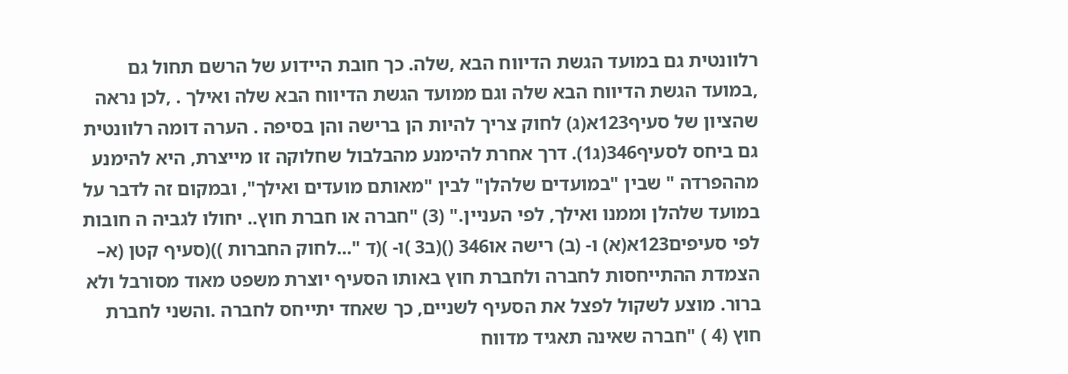רלוונטית גם במועד הגשת הדיווח הבא ,שלה. כך חובת היידוע של הרשם תחול גם ,במועד הגשת הדיווח הבא שלה וגם ממועד הגשת הדיווח הבא שלה ואילך . ,לכן נראה שהציון של סעיף123א(ג) לחוק צריך להיות הן ברישה והן בסיפה . הערה דומה רלוונטית גם ביחס לסעיף346(ג1). דרך אחרת להימנע מהבלבול שחלוקה זו מייצרת, היא להימנע מההפרדה " שבין "במועדים שלהלן" לבין "מאותם מועדים ואילך", ובמקום זה לדבר על במועד שלהלן וממנו ואילך, לפי העניין." (3) "חברה או חברת חוץ.. יחולו לגביה ה חובות לפי סעיפים123א(א) ו- (ב) רישה או346 ()(ב3 )ו- )(ד "...לחוק החברות ))(סעיף קטן (א– הצמדת ההתייחסות לחברה ולחברת חוץ באותו הסעיף יוצרת משפט מאוד מסורבל ולא ברור. מוצע לשקול לפצל את הסעיף לשניים, כך שאחד יתייחס לחברה .והשני לחברת חוץ (4 ) "חברה שאינה תאגיד מדווח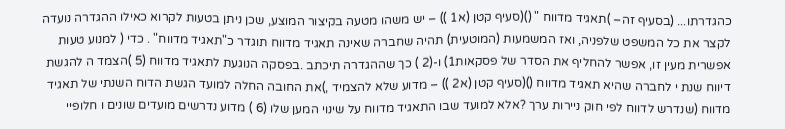כהגדרתו... (בסעיף זה– )תאגיד מדווח " ()(סעיף קטן (א1 )) – יש משהו מטעה בקיצור המוצע, שכן ניתן בטעות לקרוא כאילו ההגדרה נועדה לקצר את כל המשפט שלפניה, ואז המשמעות (המוטעית) תהיה שחברה שאינה תאגיד מדווח תוגדר כ"תאגיד מדווח" . כדי ( למנוע טעות אפשרית מעין זו, אפשר להחליף את הסדר של פסקאות1) ו-(2 ) כך שההגדרה תיכתב .בפסקה הנוגעת לתאגיד מדווח (5 )הצמד ה להגשת דיווח שנת י לחברה שהיא תאגיד מדווח ()(סעיף קטן (א2 )) – מדוע שלא להצמיד ,)את החובה החלה למועד הגשת הדוח השנתי של תאגיד מדווח (שנדרש לדווח לפי חוק ניירות ערך ?אלא למועד שבו התאגיד מדווח על שינוי המען שלו (6 ) מדוע נדרשים מועדים שונים ו חלופיי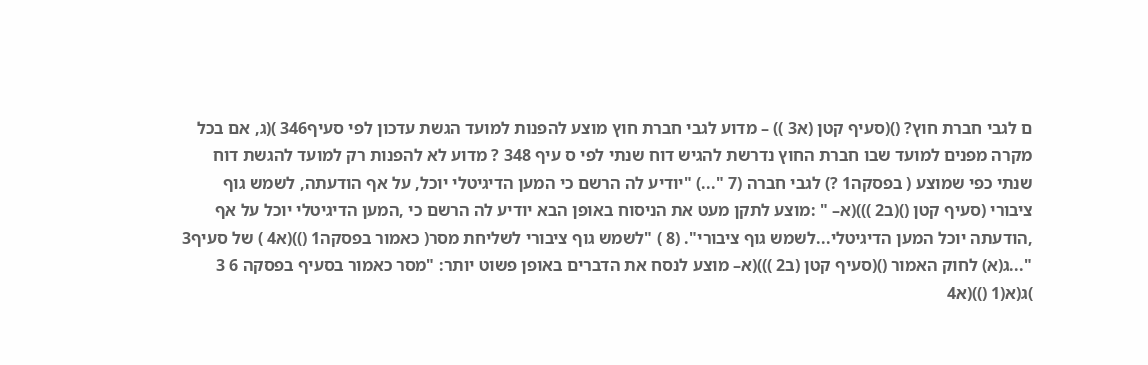ם לגבי חברת חוץ? ()(סעיף קטן (א3 )) – מדוע לגבי חברת חוץ מוצע להפנות למועד הגשת עדכון לפי סעיף346 )(ג, אם בכל מקרה מפנים למועד שבו חברת החוץ נדרשת להגיש דוח שנתי לפי ס עיף 348 ? מדוע לא להפנות רק למועד להגשת דוח שנתי כפי שמוצע ( בפסקה1 ?) לגבי חברה (7 "...) "יודיע לה הרשם כי המען הדיגיטלי יוכל, על אף הודעתה, לשמש גוף ציבורי (סעיף קטן ()(ב2 )))(א– " :מוצע לתקן מעט את הניסוח באופן הבא יודיע לה הרשם כי ,המען הדיגיטלי יוכל על אף ,הודעתה יוכל המען הדיגיטלי...לשמש גוף ציבורי". (8 ) "לשמש גוף ציבורי לשליחת מסר( כאמור בפסקה1 ())(א4 ) של סעיף3 "...ג(א) לחוק האמור ()(סעיף קטן (ב2 )))(א– מוצע לנסח את הדברים באופן פשוט יותר: "מסר כאמור בסעיף בפסקה 6 3 )ג(א(1 ())(א4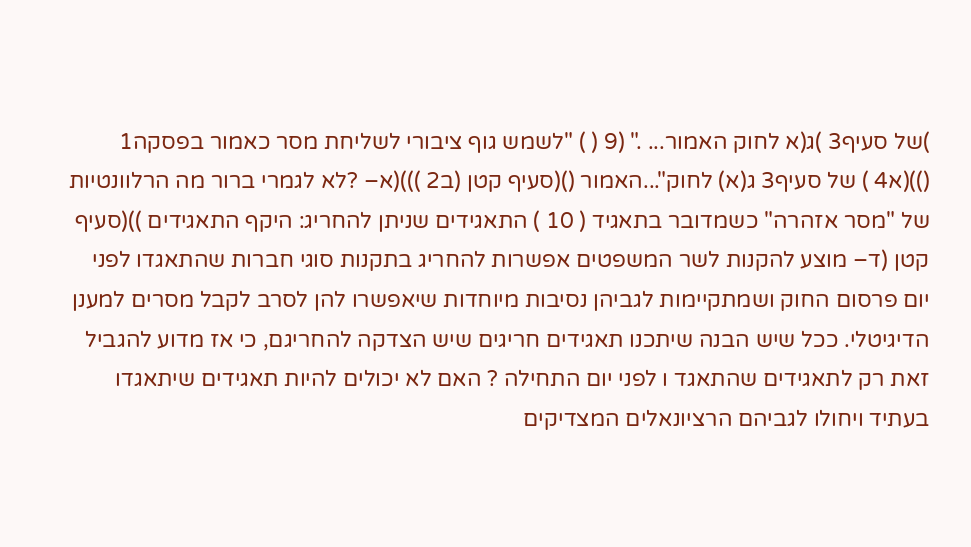)של סעיף3 )ג(א לחוק האמור... ." (9 ( ) "לשמש גוף ציבורי לשליחת מסר כאמור בפסקה1 ())(א4 ) של סעיף3 ג(א) לחוק"...האמור ()(סעיף קטן (ב2 )))(א– ?לא לגמרי ברור מה הרלוונטיות של "מסר אזהרה" כשמדובר בתאגיד ( 10 ) התאגידים שניתן להחריג: היקף התאגידים ))(סעיף קטן (ד– מוצע להקנות לשר המשפטים אפשרות להחריג בתקנות סוגי חברות שהתאגדו לפני יום פרסום החוק ושמתקיימות לגביהן נסיבות מיוחדות שיאפשרו להן לסרב לקבל מסרים למענן הדיגיטלי. ככל שיש הבנה שיתכנו תאגידים חריגים שיש הצדקה להחריגם, כי אז מדוע להגביל זאת רק לתאגידים שהתאגד ו לפני יום התחילה ? האם לא יכולים להיות תאגידים שיתאגדו בעתיד ויחולו לגביהם הרציונאלים המצדיקים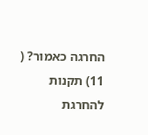החרגה כאמור? ( 11) תקנות להחרגת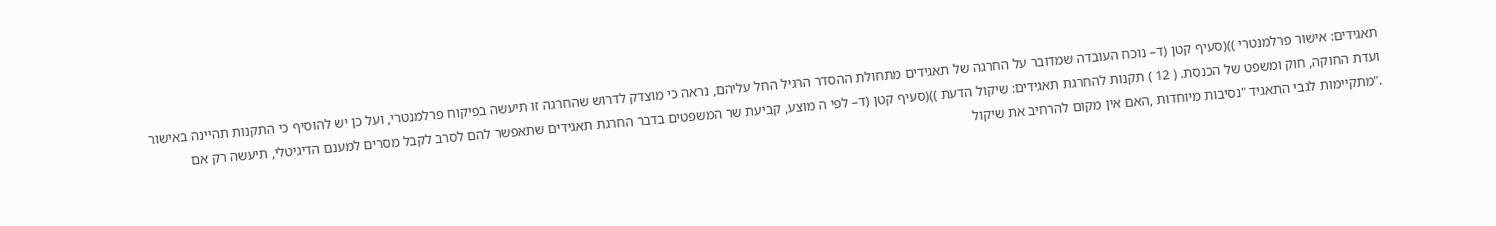תאגידים: אישור פרלמנטרי ))(סעיף קטן (ד– נוכח העובדה שמדובר על החרגה של תאגידים מתחולת ההסדר הרגיל החל עליהם, נראה כי מוצדק לדרוש שהחרגה זו תיעשה בפיקוח פרלמנטרי, ועל כן יש להוסיף כי התקנות תהיינה באישור ועדת החוקה, חוק ומשפט של הכנסת. ( 12 ) תקנות להחרגת תאגידים: שיקול הדעת ))(סעיף קטן (ד– לפי ה מוצע, קביעת שר המשפטים בדבר החרגת תאגידים שתאפשר להם לסרב לקבל מסרים למענם הדיגיטלי, תיעשה רק אם ."מתקיימות לגבי התאגיד "נסיבות מיוחדות ,האם אין מקום להרחיב את שיקול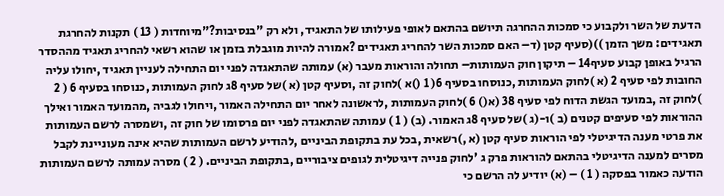הדעת של השר ולקבוע כי סמכות ההחרגה תיושם בהתאם לאופי פעילותו של התאגיד, ולא רק "בנסיבות?"מיוחדות ( 13 ) תקנות להחרגת תאגידים: משך הזמן ))(סעיף קטן (ד– האם סמכות השר להחריג תאגידים ?אמורה להיות מוגבלת בזמן או שהוא רשאי להחריג תאגיד מההסדר הרגיל באופן קבוע סעיף14 – תיקון חוק העמותות– תחולה והוראות מעבר (א) עמותה שהתאגדה לפני יום התחילה לעניין תאגיד ,יחולו עליה החובות לפי סעיף 2 (א )לחוק העמותות ,כנוסחו בסעיף 6( 1 ()א )לחוק זה ,וסעיף קטן (א )של סעיף 8ג לחוק העמותות ,כנוסחו בסעיף 6 ( 2 )לחוק זה ,במועד הגשת הדוח לפי סעיף 38 (א() 6 )לחוק העמותות ,לראשונה לאחר יום התחילה האמור ,ויחולו לגביה ,מהמועד האמור ואילך ההוראות לפי סעיפים קטנים (ב )ו-(ג )של סעיף 8ג האמור. (ב) ( 1 ) עמותה שהתאגדה לפני יום פרסומו של חוק זה ,ושמסרה לרשם העמותות את פרטי מענה הדיגיטלי לפי הוראות סעיף קטן (א ,)רשאית ,בכל עת בתקופת הביניים ,להודיע לרשם העמותות שהיא אינה מעוניינת לקבל מסרים למענה הדיגיטלי בהתאם להוראות פרק ג 'לחוק פנייה דיגיטלית לגופים ציבוריים ,בתקופת הביניים. ( 2 ) מסרה עמותה לרשם העמותות הודעה כאמור בפסקה ( 1 ) – (א) יודיע לה הרשם כי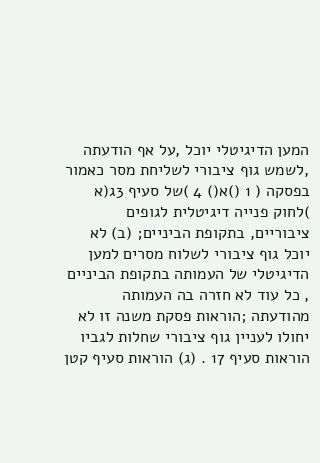המען הדיגיטלי יוכל ,על אף הודעתה ,לשמש גוף ציבורי לשליחת מסר כאמור בפסקה ( 1 ()א() 4 )של סעיף 3ג(א )לחוק פנייה דיגיטלית לגופים ציבוריים, בתקופת הביניים; (ב) לא יוכל גוף ציבורי לשלוח מסרים למען הדיגיטלי של העמותה בתקופת הביניים , כל עוד לא חזרה בה העמותה מהודעתה ;הוראות פסקת משנה זו לא יחולו לעניין גוף ציבורי שחלות לגביו הוראות סעיף 17 . (ג) הוראות סעיף קטן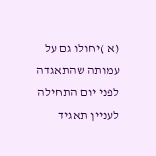(א )יחולו גם על עמותה שהתאגדה לפני יום התחילה לעניין תאגיד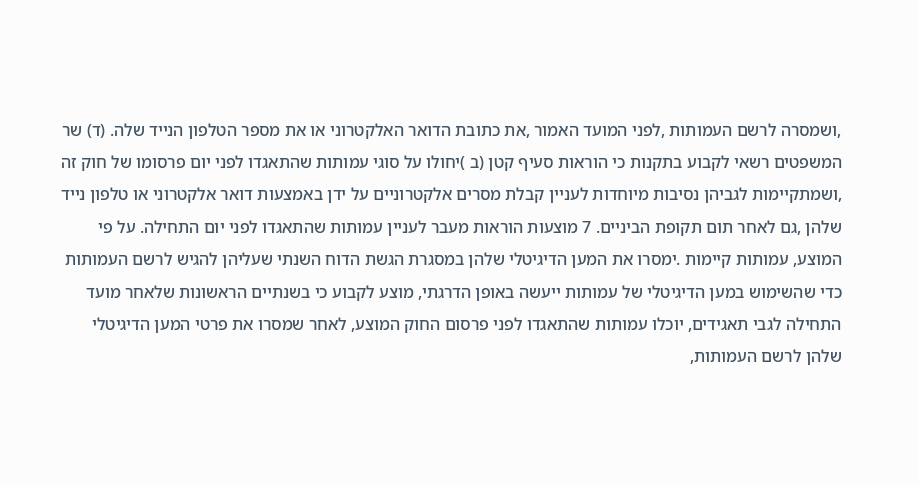,ושמסרה לרשם העמותות ,לפני המועד האמור ,את כתובת הדואר האלקטרוני או את מספר הטלפון הנייד שלה. (ד) שר המשפטים רשאי לקבוע בתקנות כי הוראות סעיף קטן (ב )יחולו על סוגי עמותות שהתאגדו לפני יום פרסומו של חוק זה ,ושמתקיימות לגביהן נסיבות מיוחדות לעניין קבלת מסרים אלקטרוניים על ידן באמצעות דואר אלקטרוני או טלפון נייד שלהן ,גם לאחר תום תקופת הביניים. 7 מוצעות הוראות מעבר לעניין עמותות שהתאגדו לפני יום התחילה. על פי המוצע, עמותות קיימות .ימסרו את המען הדיגיטלי שלהן במסגרת הגשת הדוח השנתי שעליהן להגיש לרשם העמותות כדי שהשימוש במען הדיגיטלי של עמותות ייעשה באופן הדרגתי, מוצע לקבוע כי בשנתיים הראשונות שלאחר מועד התחילה לגבי תאגידים, יוכלו עמותות שהתאגדו לפני פרסום החוק המוצע, לאחר שמסרו את פרטי המען הדיגיטלי שלהן לרשם העמותות,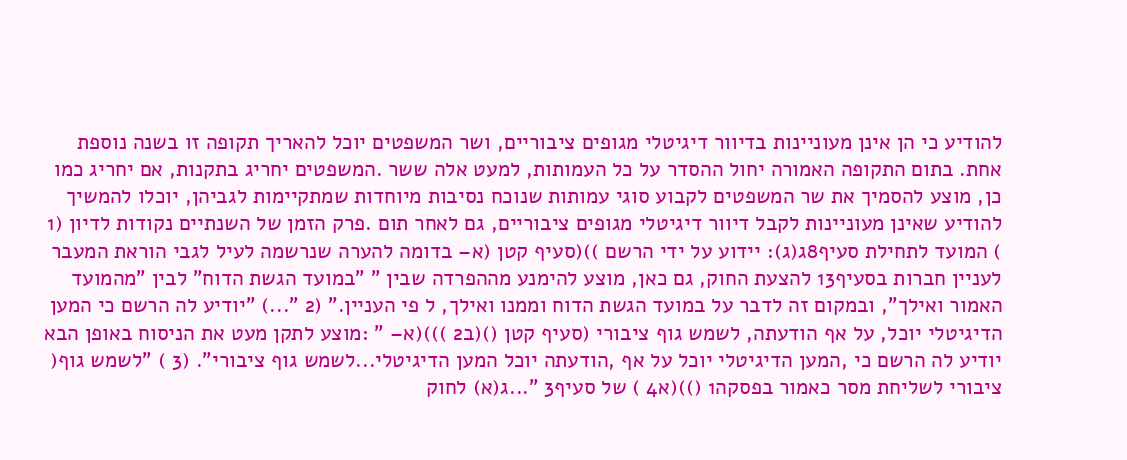להודיע כי הן אינן מעוניינות בדיוור דיגיטלי מגופים ציבוריים, ושר המשפטים יוכל להאריך תקופה זו בשנה נוספת אחת. בתום התקופה האמורה יחול ההסדר על כל העמותות, למעט אלה ששר .המשפטים יחריג בתקנות, אם יחריג כמו כן, מוצע להסמיך את שר המשפטים לקבוע סוגי עמותות שנוכח נסיבות מיוחדות שמתקיימות לגביהן, יוכלו להמשיך להודיע שאינן מעוניינות לקבל דיוור דיגיטלי מגופים ציבוריים, גם לאחר תום .פרק הזמן של השנתיים נקודות לדיון (1 ) המועד לתחילת סעיף8ג(ג): יידוע על ידי הרשם ))(סעיף קטן (א– בדומה להערה שנרשמה לעיל לגבי הוראת המעבר לעניין חברות בסעיף13 להצעת החוק, גם כאן, מוצע להימנע מההפרדה שבין " "במועד הגשת הדוח" לבין "מהמועד האמור ואילך", ובמקום זה לדבר על במועד הגשת הדוח וממנו ואילך, ל פי העניין." (2 "...) "יודיע לה הרשם כי המען הדיגיטלי יוכל, על אף הודעתה, לשמש גוף ציבורי (סעיף קטן ()(ב2 )))(א– " :מוצע לתקן מעט את הניסוח באופן הבא יודיע לה הרשם כי ,המען הדיגיטלי יוכל על אף ,הודעתה יוכל המען הדיגיטלי...לשמש גוף ציבורי". (3 ) "לשמש גוף( ציבורי לשליחת מסר כאמור בפסקה1 ())(א4 ) של סעיף3 "...ג(א) לחוק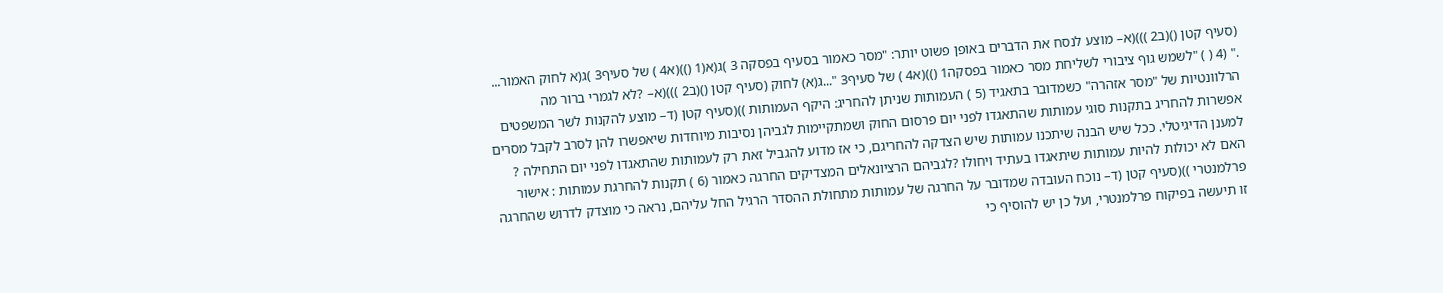(סעיף קטן ()(ב2 )))(א– מוצע לנסח את הדברים באופן פשוט יותר: "מסר כאמור בסעיף בפסקה 3 )ג(א(1 ())(א4 ) של סעיף3 )ג(א לחוק האמור... ." (4 ( ) "לשמש גוף ציבורי לשליחת מסר כאמור בפסקה1 ())(א4 ) של סעיף3 "...ג(א) לחוק (סעיף קטן ()(ב2 )))(א– ?לא לגמרי ברור מה הרלוונטיות של "מסר אזהרה" כשמדובר בתאגיד (5 ) העמותות שניתן להחריג: היקף העמותות ))(סעיף קטן (ד– מוצע להקנות לשר המשפטים אפשרות להחריג בתקנות סוגי עמותות שהתאגדו לפני יום פרסום החוק ושמתקיימות לגביהן נסיבות מיוחדות שיאפשרו להן לסרב לקבל מסרים למענן הדיגיטלי. ככל שיש הבנה שיתכנו עמותות שיש הצדקה להחריגם, כי אז מדוע להגביל זאת רק לעמותות שהתאגדו לפני יום התחילה ? האם לא יכולות להיות עמותות שיתאגדו בעתיד ויחולו ?לגביהם הרציונאלים המצדיקים החרגה כאמור (6 ) תקנות להחרגת עמותות : אישור פרלמנטרי ))(סעיף קטן (ד– נוכח העובדה שמדובר על החרגה של עמותות מתחולת ההסדר הרגיל החל עליהם, נראה כי מוצדק לדרוש שהחרגה זו תיעשה בפיקוח פרלמנטרי, ועל כן יש להוסיף כי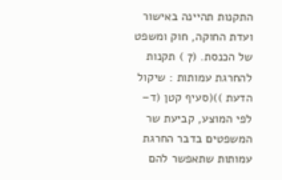התקנות תהיינה באישור ועדת החוקה, חוק ומשפט של הכנסת. (7 ) תקנות להחרגת עמותות : שיקול הדעת ))(סעיף קטן (ד– לפי המוצע, קביעת שר המשפטים בדבר החרגת עמותות שתאפשר להם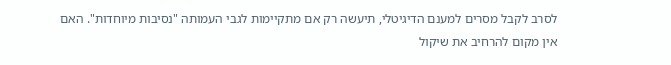לסרב לקבל מסרים למענם הדיגיטלי, תיעשה רק אם מתקיימות לגבי העמותה "נסיבות מיוחדות". האם אין מקום להרחיב את שיקול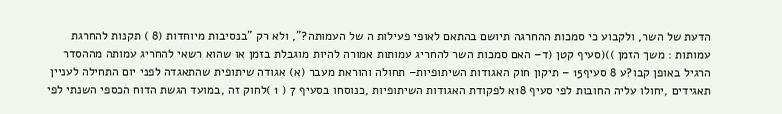הדעת של השר, ולקבוע כי סמכות ההחרגה תיושם בהתאם לאופי פעילות ה של העמותה?", ולא רק "בנסיבות מיוחדות (8 ) תקנות להחרגת עמותות : משך הזמן ))(סעיף קטן (ד– האם סמכות השר להחריג עמותות אמורה להיות מוגבלת בזמן או שהוא רשאי להחריג עמותה מההסדר הרגיל באופן קבו?ע 8 סעיף15 – תיקון חוק האגודות השיתופיות– תחולה והוראת מעבר (א) אגודה שיתופית שהתאגדה לפני יום התחילה לעניין תאגידים ,יחולו עליה החובות לפי סעיף 18א לפקודת האגודות השיתופיות ,כנוסחו בסעיף 7 ( 1 )לחוק זה ,במועד הגשת הדוח הכספי השנתי לפי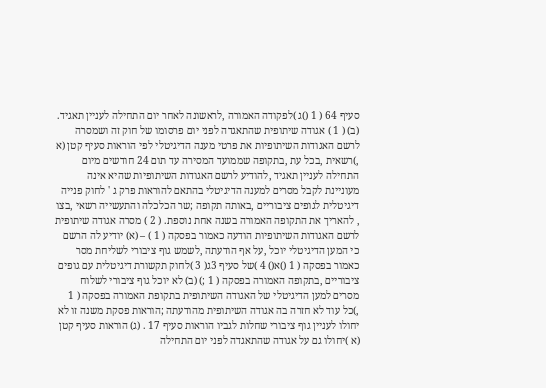סעיף 64 ( 1 ()ג )לפקודה האמורה ,לראשונה לאחר יום התחילה לעניין תאגיד. (ב) ( 1 ) אגודה שיתופית שהתאגדה לפני יום פרסומו של חוק זה ושמסרה לרשם האגודות השיתופיות את פרטי מענה הדיגיטלי לפי הוראות סעיף קטן (א ,)רשאית ,בכל עת ,בתקופה שממועד המסירה עד תום 24 חודשים מיום התחילה לעניין תאגיד ,להודיע לרשם האגודות השיתופיות שהיא אינה מעוניינת לקבל מסרים למענה הדיגיטלי בהתאם להוראות פרק ג ' לחוק פנייה דיגיטלית לגופים ציבוריים ,באותה תקופה ;שר הכלכלה והתעשייה רשאי ,בצו , להאריך את התקופה האמורה בשנה אחת נוספת. ( 2 ) מסרה אגודה שיתופית לרשם האגודות השיתופיות הודעה כאמור בפסקה ( 1 ) – (א) יודיע לה הרשם כי המען הדיגיטלי יוכל ,על אף הודעתה ,לשמש גוף ציבורי לשליחת מסר כאמור בפסקה ( 1 ()א() 4 )של סעיף 3ג( 3 )לחוק תקשורת דיגיטלית עם גופים ציבוריים ,בתקופה האמורה בפסקה ( 1 ;) (ב) לא יוכל גוף ציבורי לשלוח מסרים למען הדיגיטלי של האגודה השיתופית בתקופת האמורה בפסקה ( 1 ,)כל עוד לא חזרה בה אגודה השיתופית מהודעתה ;הוראות פסקת משנה זו לא יחולו לעניין גוף ציבורי שחלות לגביו הוראות סעיף 17 . (ג) הוראות סעיף קטן (א )יחולו גם על אגודה שהתאגדה לפני יום התחילה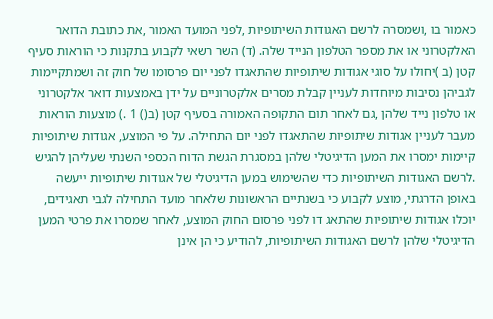כאמור בו ,ושמסרה לרשם האגודות השיתופיות ,לפני המועד האמור ,את כתובת הדואר האלקטרוני או את מספר הטלפון הנייד שלה. (ד) השר רשאי לקבוע בתקנות כי הוראות סעיף קטן (ב )יחולו על סוגי אגודות שיתופיות שהתאגדו לפני יום פרסומו של חוק זה ושמתקיימות לגביהן נסיבות מיוחדות לעניין קבלת מסרים אלקטרוניים על ידן באמצעות דואר אלקטרוני או טלפון נייד שלהן ,גם לאחר תום התקופה האמורה בסעיף קטן (ב() 1 .) מוצעות הוראות מעבר לעניין אגודות שיתופיות שהתאגדו לפני יום התחילה. על פי המוצע, אגודות שיתופיות קיימות ימסרו את המען הדיגיטלי שלהן במסגרת הגשת הדוח הכספי השנתי שעליהן להגיש .לרשם האגודות השיתופיות כדי שהשימוש במען הדיגיטלי של אגודות שיתופיות ייעשה באופן הדרגתי, מוצע לקבוע כי בשנתיים הראשונות שלאחר מועד התחילה לגבי תאגידים, יוכלו אגודות שיתופיות שהתאג דו לפני פרסום החוק המוצע, לאחר שמסרו את פרטי המען הדיגיטלי שלהן לרשם האגודות השיתופיות, להודיע כי הן אינן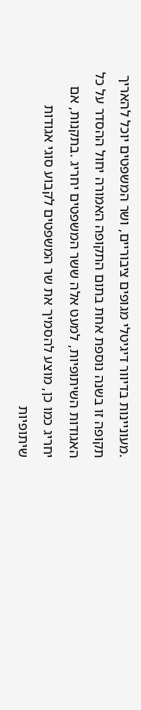.מעוניינות בדיוור דיגיטלי מגופים ציבוריים, ושר המשפטים יוכל להאריך תקופה זו בשנה נוספת אחת בתום התקופה האמורה יחול ההסדר על כל האגודות השיתופיות, למעט אלה ששר המשפטים יחריג .בתקנות, אם יחריג כמו כן, מוצע להסמיך את שר המשפטים לקבוע סוגי אגודות שיתופיות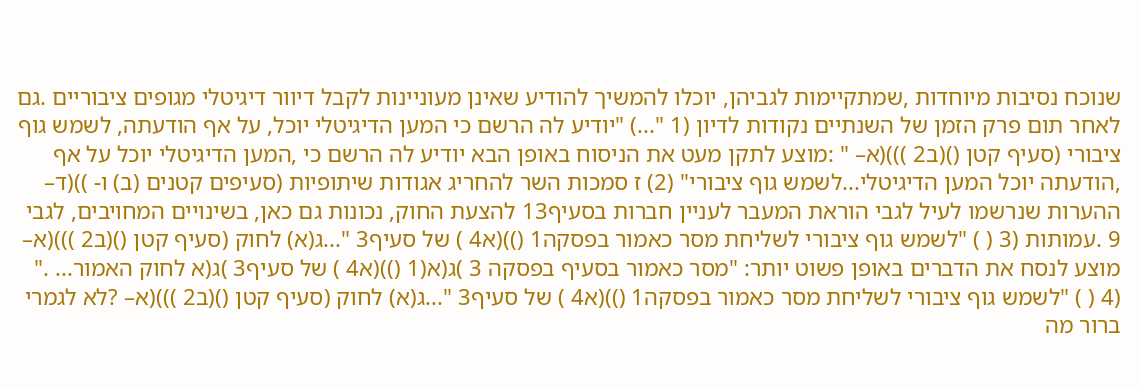שנוכח נסיבות מיוחדות ,שמתקיימות לגביהן, יוכלו להמשיך להודיע שאינן מעוניינות לקבל דיוור דיגיטלי מגופים ציבוריים .גם לאחר תום פרק הזמן של השנתיים נקודות לדיון (1 "...) "יודיע לה הרשם כי המען הדיגיטלי יוכל, על אף הודעתה, לשמש גוף ציבורי (סעיף קטן ()(ב2 )))(א– " :מוצע לתקן מעט את הניסוח באופן הבא יודיע לה הרשם כי ,המען הדיגיטלי יוכל על אף ,הודעתה יוכל המען הדיגיטלי...לשמש גוף ציבורי" (2) ז סמכות השר להחריג אגודות שיתופיות (סעיפים קטנים (ב) ו- ))(ד– ההערות שנרשמו לעיל לגבי הוראת המעבר לעניין חברות בסעיף13 להצעת החוק, נכונות גם כאן, בשינויים המחויבים, לגבי 9 .עמותות (3 ( ) "לשמש גוף ציבורי לשליחת מסר כאמור בפסקה1 ())(א4 ) של סעיף3 "...ג(א) לחוק (סעיף קטן ()(ב2 )))(א– מוצע לנסח את הדברים באופן פשוט יותר: "מסר כאמור בסעיף בפסקה 3 )ג(א(1 ())(א4 ) של סעיף3 )ג(א לחוק האמור... ." (4 ( ) "לשמש גוף ציבורי לשליחת מסר כאמור בפסקה1 ())(א4 ) של סעיף3 "...ג(א) לחוק (סעיף קטן ()(ב2 )))(א– ?לא לגמרי ברור מה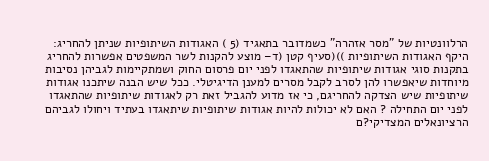הרלוונטיות של "מסר אזהרה" כשמדובר בתאגיד (5 ) האגודות השיתופיות שניתן להחריג: היקף האגודות השיתופיות ))(סעיף קטן (ד– מוצע להקנות לשר המשפטים אפשרות להחריג בתקנות סוגי אגודות שיתופיות שהתאגדו לפני יום פרסום החוק ושמתקיימות לגביהן נסיבות מיוחדות שיאפשרו להן לסרב לקבל מסרים למענן הדיגיטלי. ככל שיש הבנה שיתכנו אגודות שיתופיות שיש הצדקה להחריגם, כי אז מדוע להגביל זאת רק לאגודות שיתופיות שהתאגדו לפני יום התחילה ? האם לא יכולות להיות אגודות שיתופיות שיתאגדו בעתיד ויחולו לגביהם הרציונאלים המצדיקי?ם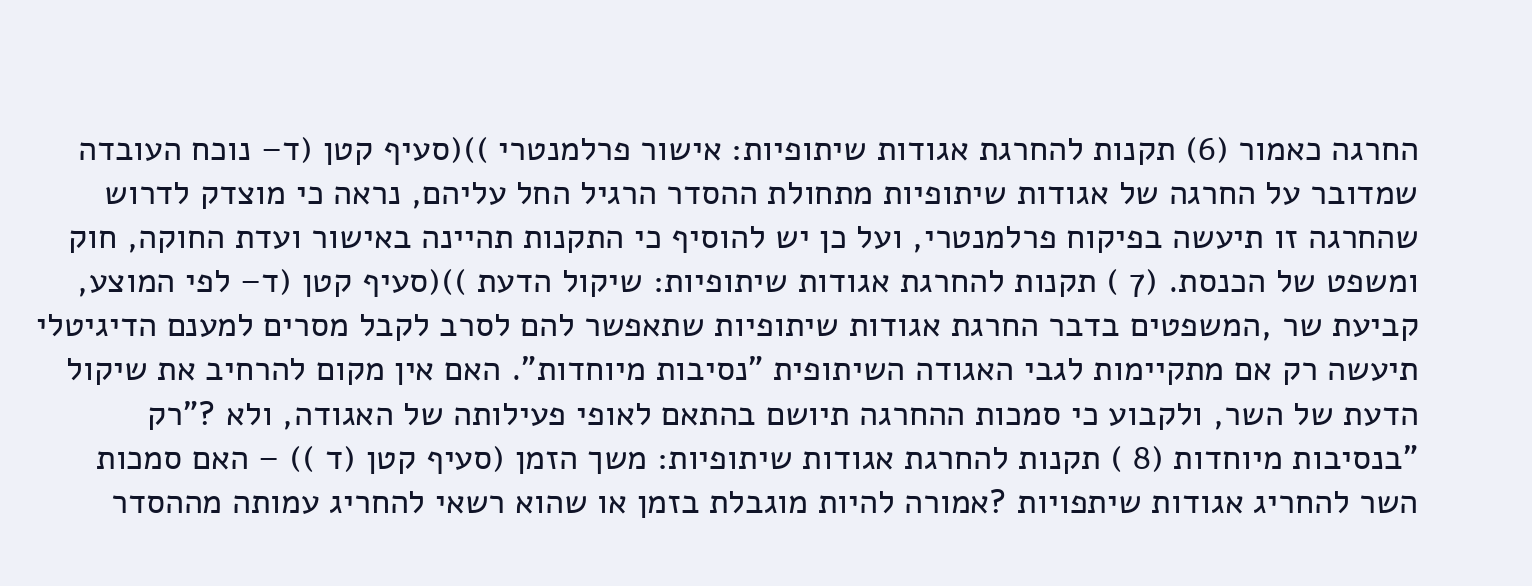החרגה כאמור (6) תקנות להחרגת אגודות שיתופיות: אישור פרלמנטרי ))(סעיף קטן (ד– נוכח העובדה שמדובר על החרגה של אגודות שיתופיות מתחולת ההסדר הרגיל החל עליהם, נראה כי מוצדק לדרוש שהחרגה זו תיעשה בפיקוח פרלמנטרי, ועל כן יש להוסיף כי התקנות תהיינה באישור ועדת החוקה, חוק ומשפט של הכנסת. (7 ) תקנות להחרגת אגודות שיתופיות: שיקול הדעת ))(סעיף קטן (ד– לפי המוצע, קביעת שר ,המשפטים בדבר החרגת אגודות שיתופיות שתאפשר להם לסרב לקבל מסרים למענם הדיגיטלי תיעשה רק אם מתקיימות לגבי האגודה השיתופית "נסיבות מיוחדות". האם אין מקום להרחיב את שיקול הדעת של השר, ולקבוע כי סמכות ההחרגה תיושם בהתאם לאופי פעילותה של האגודה, ולא ?"רק "בנסיבות מיוחדות (8 ) תקנות להחרגת אגודות שיתופיות: משך הזמן (סעיף קטן (ד )) – האם סמכות השר להחריג אגודות שיתפויות ?אמורה להיות מוגבלת בזמן או שהוא רשאי להחריג עמותה מההסדר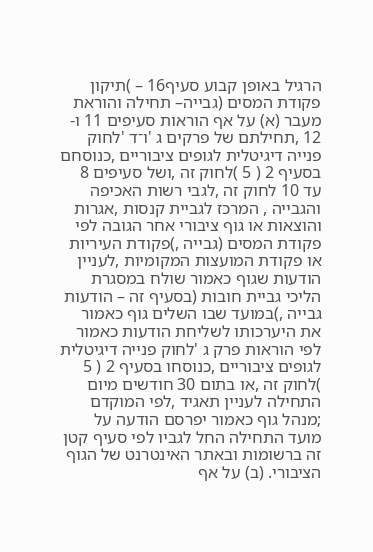הרגיל באופן קבוע סעיף16 – )תיקון פקודת המסים (גבייה– תחילה והוראת מעבר (א) על אף הוראות סעיפים 11 ו- 12 ,תחילתם של פרקים ג 'ו־ד 'לחוק פנייה דיגיטלית לגופים ציבוריים ,כנוסחם בסעיף 2 ( 5 )לחוק זה ,ושל סעיפים 8 עד 10 לחוק זה ,לגבי רשות האכיפה והגבייה , המרכז לגביית קנסות ,אגרות והוצאות או גוף ציבורי אחר הגובה לפי פקודת המסים (גבייה ,)פקודת העיריות או פקודת המועצות המקומיות ,לעניין הודעות שגוף כאמור שולח במסגרת הליכי גביית חובות (בסעיף זה – הודעות גבייה ,)במועד שבו השלים גוף כאמור את היערכותו לשליחת הודעות כאמור לפי הוראות פרק ג 'לחוק פנייה דיגיטלית לגופים ציבוריים ,כנוסחו בסעיף 2 ( 5 )לחוק זה ,או בתום 30 חודשים מיום התחילה לעניין תאגיד ,לפי המוקדם ;מנהל גוף כאמור יפרסם הודעה על מועד התחילה החל לגביו לפי סעיף קטן זה ברשומות ובאתר האינטרנט של הגוף הציבורי. (ב) על אף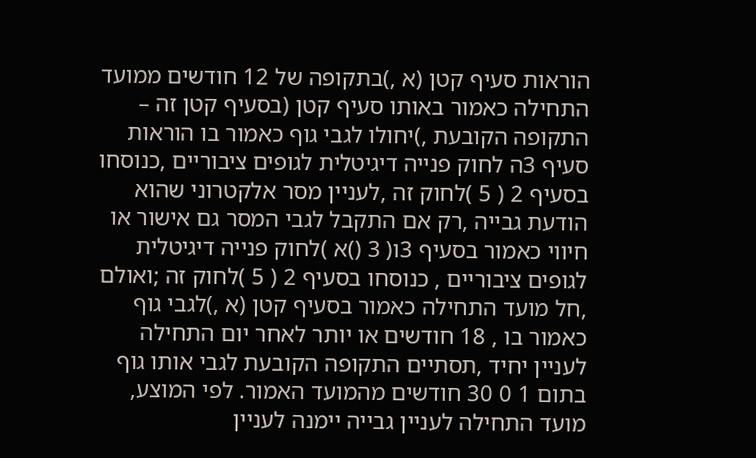הוראות סעיף קטן (א ,)בתקופה של 12 חודשים ממועד התחילה כאמור באותו סעיף קטן (בסעיף קטן זה – התקופה הקובעת ,)יחולו לגבי גוף כאמור בו הוראות סעיף 3ה לחוק פנייה דיגיטלית לגופים ציבוריים ,כנוסחו בסעיף 2 ( 5 )לחוק זה ,לעניין מסר אלקטרוני שהוא הודעת גבייה ,רק אם התקבל לגבי המסר גם אישור או חיווי כאמור בסעיף 3ו( 3 ()א )לחוק פנייה דיגיטלית לגופים ציבוריים , כנוסחו בסעיף 2 ( 5 )לחוק זה ;ואולם ,חל מועד התחילה כאמור בסעיף קטן (א ,)לגבי גוף כאמור בו , 18 חודשים או יותר לאחר יום התחילה לעניין יחיד ,תסתיים התקופה הקובעת לגבי אותו גוף בתום 1 0 30 חודשים מהמועד האמור. לפי המוצע, מועד התחילה לעניין גבייה יימנה לעניין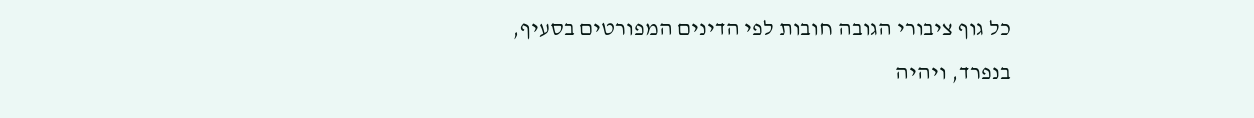כל גוף ציבורי הגובה חובות לפי הדינים המפורטים בסעיף, בנפרד, ויהיה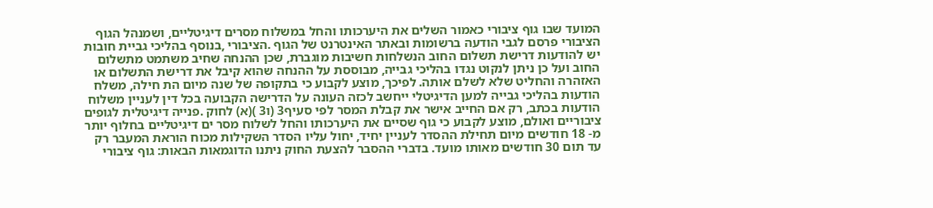המועד שבו גוף ציבורי כאמור השלים את היערכותו והחל במשלוח מסרים דיגיטליים, ושמנהל הגוף הציבורי פרסם לגבי הודעה ברשומות ובאתר האינטרנט של הגוף .הציבורי ,בנוסף בהליכי גביית חובות יש להודעות דרישת תשלום החוב הנשלחות חשיבות מוגברת, שכן ההנחה שחיב משתמט מתשלום החוב ועל כן ניתן לנקוט נגדו בהליכי גבייה, מבוססת על ההנחה שהוא קיבל את דרישת התשלום או האזהרה והחליט שלא לשלם אותה. לפיכך, מוצע לקבוע כי בתקופה של שנה מיום הת חילה, משלח הודעות בהליכי גבייה למען הדיגיטלי ייחשב לכזה העונה על הדרישה הקבועה בכל דין לעניין משלוח הודעות בכתב, רק אם החייב אישר את קבלת המסר לפי סעיף3 (ו3 )(א) לחוק .פנייה דיגיטלית לגופים ציבוריים ואולם, מוצע לקבוע כי גוף שסיים את היערכותו והחל לשלוח מסר ים דיגיטליים בחלוף יותר מ- 18 חודשים מיום תחילת ההסדר לעניין יחיד, יחול עליו הסדר השקילות מכוח הוראת המעבר רק עד תום 30 חודשים מאותו מועד. בדברי ההסבר להצעת החוק ניתנו הדוגמאות הבאות: גוף ציבורי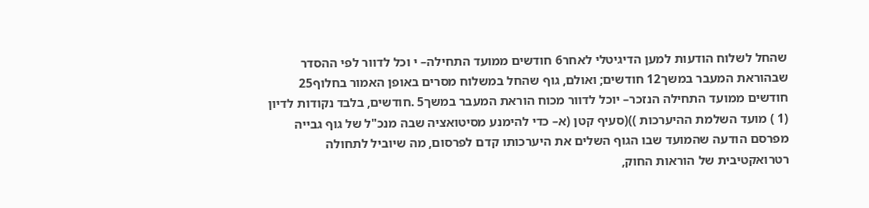שהחל לשלוח הודעות למען הדיגיטלי לאחר6 חודשים ממועד התחילה– י וכל לדוור לפי ההסדר שבהוראת המעבר במשך12 חודשים; ואולם, גוף שהחל במשלוח מסרים באופן האמור בחלוף25 חודשים ממועד התחילה הנזכר– יוכל לדוור מכוח הוראת המעבר במשך5 .חודשים, בלבד נקודות לדיון (1 ) מועד השלמת ההיערכות ))(סעיף קטן (א– כדי להימנע מסיטואציה שבה מנכ"ל של גוף גבייה מפרסם הודעה שהמועד שבו הגוף השלים את היערכותו קדם לפרסום, מה שיוביל לתחולה רטרואקטיבית של הוראות החוק,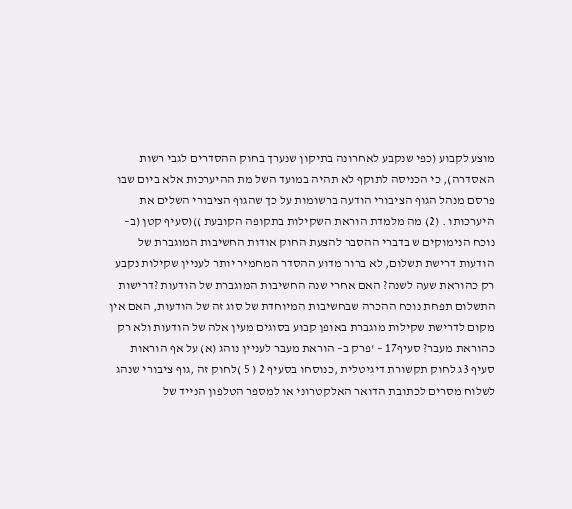מוצע לקבוע (כפי שנקבע לאחרונה בתיקון שנערך בחוק ההסדרים לגבי רשות האסדרה), כי הכניסה לתוקף לא תהיה במועד השל מת ההיערכות אלא ביום שבו פרסם מנהל הגוף הציבורי הודעה ברשומות על כך שהגוף הציבורי השלים את היערכותו . (2) מה מלמדת הוראת השקילות בתקופה הקובעת ))(סעיף קטן (ב– נוכח הנימוקים ש בדברי ההסבר להצעת החוק אודות החשיבות המוגברת של הודעות דרישת תשלום, לא ברור מדוע ההסדר המחמיר יותר לעניין שקילות נקבע רק כהוראת שעה לשנה? האם אחרי שנה החשיבות המוגברת של הודעות ?דרישות התשלום תפחת נוכח ההכרה שבחשיבות המיוחדת של סוג זה של הודעות, האם אין מקום לדרישת שקילות מוגברת באופן קבוע בסוגים מעין אלה של הודעות ולא רק כהוראת מעבר? סעיף17 – 'פרק ב– הוראת מעבר לעניין נוהג (א) על אף הוראות סעיף 3ג לחוק תקשורת דיגיטלית ,כנוסחו בסעיף 2 ( 5 )לחוק זה ,גוף ציבורי שנהג לשלוח מסרים לכתובת הדואר האלקטרוני או למספר הטלפון הנייד של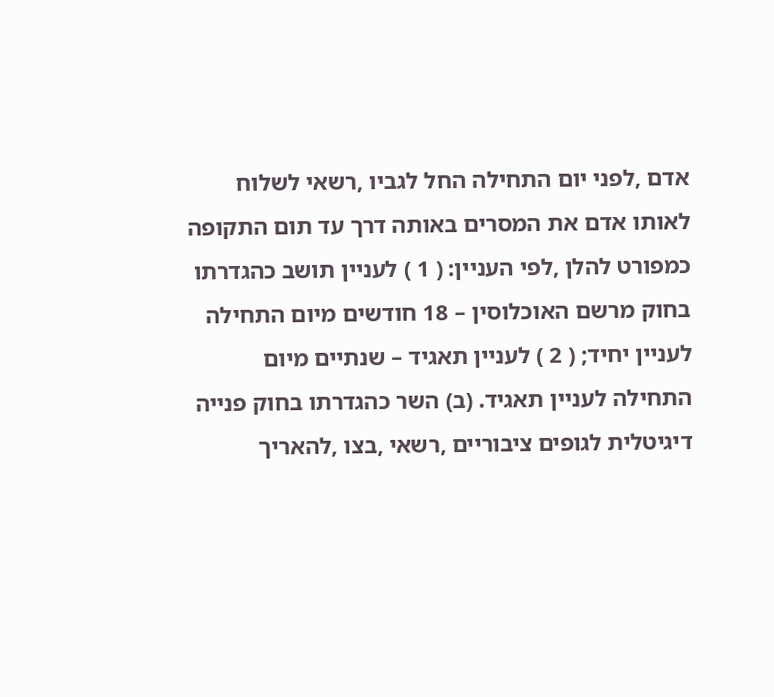אדם ,לפני יום התחילה החל לגביו ,רשאי לשלוח לאותו אדם את המסרים באותה דרך עד תום התקופה כמפורט להלן ,לפי העניין: ( 1 ) לעניין תושב כהגדרתו בחוק מרשם האוכלוסין – 18 חודשים מיום התחילה לעניין יחיד; ( 2 ) לעניין תאגיד – שנתיים מיום התחילה לעניין תאגיד. (ב) השר כהגדרתו בחוק פנייה דיגיטלית לגופים ציבוריים ,רשאי ,בצו ,להאריך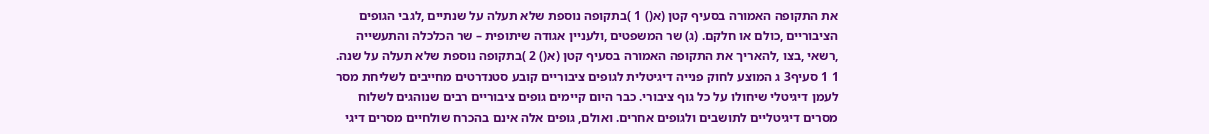את התקופה האמורה בסעיף קטן (א() 1 )בתקופה נוספת שלא תעלה על שנתיים ,לגבי הגופים הציבוריים ,כולם או חלקם. (ג) שר המשפטים ,ולעניין אגודה שיתופית – שר הכלכלה והתעשייה ,רשאי ,בצו ,להאריך את התקופה האמורה בסעיף קטן (א() 2 )בתקופה נוספת שלא תעלה על שנה. 1 1 סעיף3 ג המוצע לחוק פנייה דיגיטלית לגופים ציבוריים קובע סטנדרטים מחייבים לשליחת מסר לעמן דיגיטלי שיחולו על כל גוף ציבורי. כבר היום קיימים גופים ציבוריים רבים שנוהגים לשלוח מסרים דיגיטליים לתושבים ולגופים אחרים. ואולם, גופים אלה אינם בהכרח שולחיים מסרים דיגי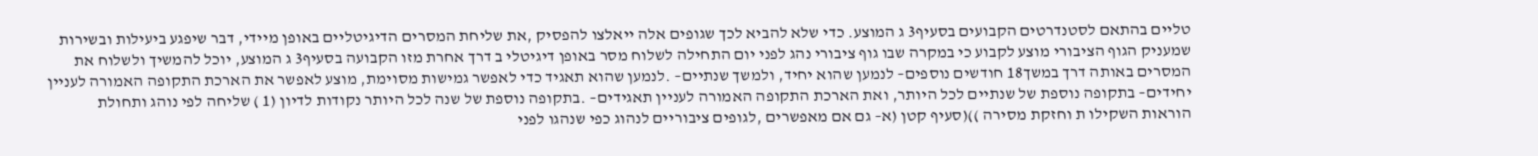טליים בהתאם לסטנדרטים הקבועים בסעיף3 ג המוצע. כדי שלא להביא לכך שגופים אלה ייאלצו להפסיק ,את שליחת המסרים הדיגיטליים באופן מיידי, דבר שיפגע ביעילות ובשירות שמעניק הגוף הציבורי מוצע לקבוע כי במקרה שבו גוף ציבורי נהג לפני יום התחילה לשלוח מסר באופן דיגיטלי ב דרך אחרת מזו הקבועה בסעיף3 ג המוצע, יוכל להמשיך ולשלוח את המסרים באותה דרך במשך18 חודשים נוספים– לנמען שהוא יחיד, ולמשך שנתיים– .לנמען שהוא תאגיד כדי לאפשר גמישות מסוימת, מוצע לאפשר את הארכת התקופה האמורה לעניין יחידים– בתקופה נוספת של שנתיים לכל היותר, ואת הארכת התקופה האמורה לעניין תאגידים– .בתקופה נוספת של שנה לכל היותר נקודות לדיון (1 ) שליחה לפי נוהג ותחולת הוראות השקילו ת וחזקת מסירה ))(סעיף קטן (א– גם אם מאפשרים ,לגופים ציבוריים לנהוג כפי שנהגו לפני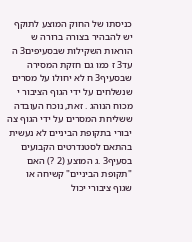כניסתו של החוק המוצע לתוקף יש להבהיר בצורה ברורה ש הוראות השקילות שבסעיפים3 ה עד3 ז כמו גם חזקת המסירה שבסעיף3 ח לא יחולו על מסרים שנשלחים על ידי הגוף הציבור י מכוח הנוהג . זאת, נוכח העובדה ששליחת המסרים על ידי הגוף צה יבורי בתקופת הביניים לא נעשית בהתאם לסטנדרטים הקבועים בסעיף3 .ג המוצע (2 ?) האם "תקופת הביניים" קשיחה או שגוף ציבורי יכול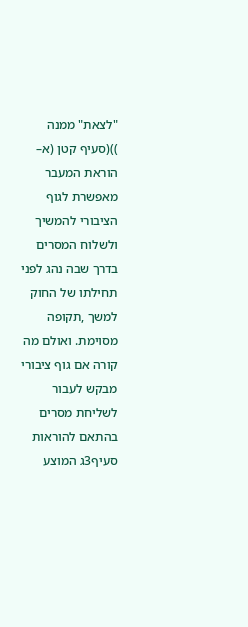"לצאת" ממנה ))(סעיף קטן (א– הוראת המעבר מאפשרת לגוף הציבורי להמשיך ולשלוח המסרים בדרך שבה נהג לפני תחילתו של החוק למשך ,תקופה מסוימת. ואולם מה קורה אם גוף ציבורי מבקש לעבור לשליחת מסרים בהתאם להוראות סעיף3ג המוצע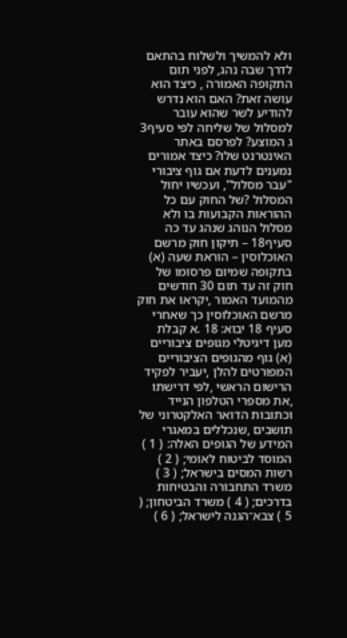ולא להמשיך ולשלוח בהתאם לדרך שבה נהג, לפני תום התקופה האמורה , כיצד הוא עושה זאת? האם הוא נדרש להודיע לשר שהוא עובר למסלול של שליחה לפי סעיף3 ג המוצע? לפרסם באתר האינטרנט שלו? כיצד אמורים נמענים לדעת אם גוף ציבורי "עבר מסלול", ועכשיו יחול המסלול ?של החוק עם כל ההוראות הקבועות בו ולא מסלול הנוהג שנהג עד כה סעיף18 – תיקון חוק מרשם האוכלוסין – הוראת שעה (א) בתקופה שמיום פרסומו של חוק זה עד תום 30 חודשים מהמועד האמור ,יקראו את חוק מרשם האוכלוסין כך שאחרי סעיף 18 יבוא: 18 .א קבלת מען דיגיטלי מגופים ציבוריים (א) גוף מהגופים הציבוריים המפורטים להלן ,יעביר לפקיד הרישום הראשי ,לפי דרישתו ,את מספרי הטלפון הנייד וכתובות הדואר האלקטרוני של תושבים ,שנכללים במאגרי המידע של הגופים האלה: ( 1 ) המוסד לביטוח לאומי; ( 2 ) רשות המסים בישראל; ( 3 ) משרד התחבורה והבטיחות בדרכים; ( 4 ) משרד הביטחון; ( 5 ) צבא־הגנה לישראל; ( 6 )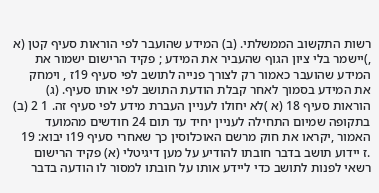רשות התקשוב הממשלתי. (ב) המידע שהועבר לפי הוראות סעיף קטן (א ,)יישמר בלי ציון הגוף שהעביר את המידע ; פקיד הרישום ישמור את המידע שהועבר כאמור רק לצורך פנייה לתושב לפי סעיף 19ז , וימחק את המידע בסמוך לאחר קבלת הודעת התושב לפי אותו סעיף. (ג) הוראות סעיף 18 (א )לא יחולו לעניין העברת מידע לפי סעיף זה. 1 2 (ב) בתקופה שמיום התחילה לעניין יחיד עד תום 24 חודשים מהמועד האמור ,יקראו את חוק מרשם האוכלוסין כך שאחרי סעיף 19ו יבוא: 19 .ז יידוע תושב בדבר חובתו להודיע על מען דיגיטלי (א) פקיד הרישום רשאי לפנות לתושב כדי ליידע אותו על חובתו למסור לו הודעה בדבר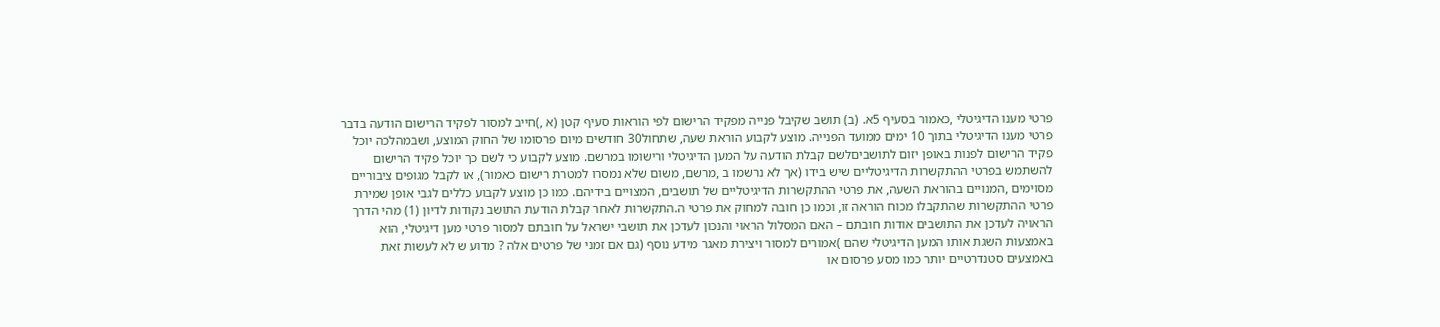פרטי מענו הדיגיטלי ,כאמור בסעיף 5א. (ב) תושב שקיבל פנייה מפקיד הרישום לפי הוראות סעיף קטן (א ,)חייב למסור לפקיד הרישום הודעה בדבר פרטי מענו הדיגיטלי בתוך 10 ימים ממועד הפנייה. מוצע לקבוע הוראת שעה, שתחול30 חודשים מיום פרסומו של החוק המוצע, ושבמהלכה יוכל פקיד הרישום לפנות באופן יזום לתושביםלשם קבלת הודעה על המען הדיגיטלי ורישומו במרשם. מוצע לקבוע כי לשם כך יוכל פקיד הרישום להשתמש בפרטי ההתקשרות הדיגיטליים שיש בידו (אך לא נרשמו ב ,מרשם, משום שלא נמסרו למטרת רישום כאמור), או לקבל מגופים ציבוריים מסוימים ,המנויים בהוראת השעה, את פרטי ההתקשרות הדיגיטליים של תושבים, המצויים בידיהם. כמו כן מוצע לקבוע כללים לגבי אופן שמירת פרטי ההתקשרות שהתקבלו מכוח הוראה זו, וכמו כן חובה למחוק את פרטי ה.התקשרות לאחר קבלת הודעת התושב נקודות לדיון (1) מהי הדרך הראויה לעדכן את התושבים אודות חובתם – האם המסלול הראוי והנכון לעדכן את תושבי ישראל על חובתם למסור פרטי מען דיגיטלי, הוא באמצעות השגת אותו המען הדיגיטלי שהם )אמורים למסור ויצירת מאגר מידע נוסף (גם אם זמני של פרטים אלה ? מדוע ש לא לעשות זאת באמצעים סטנדרטיים יותר כמו מסע פרסום או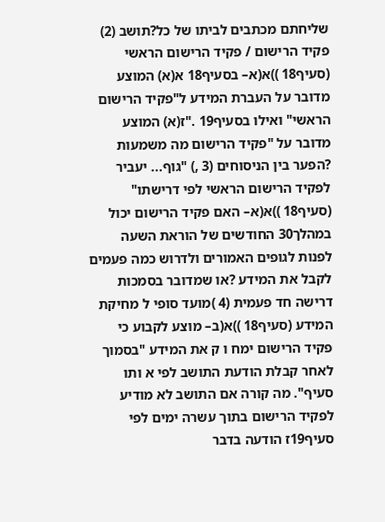שליחתם מכתבים לביתו של כל?תושב (2) פקיד הרישום / פקיד הרישום הראשי (סעיף18 ))א(א– בסעיף18 א(א) המוצע מדובר על העברת המידע ל"פקיד הרישום הראשי" ואילו בסעיף19 ."ז(א) המוצע מדובר על "פקיד הרישום מה משמעות ?הפער בין הניסוחים (3 ,) "גוף... יעביר לפקיד הרישום הראשי לפי דרישתו" (סעיף18 ))א(א– האם פקיד הרישום יכול במהלך30 החודשים של הוראת השעה לפנות לגופים האמורים ולדרוש כמה פעמים לקבל את המידע ?או שמדובר בסמכות דרישה חד פעמית (4 )מועד סופי ל מחיקת המידע (סעיף18 ))א(ב– מוצע לקבוע כי פקיד הרישום ימח ו ק את המידע "בסמוך לאחר קבלת הודעת התושב לפי א ותו סעיף". מה קורה אם התושב לא מודיע לפקיד הרישום בתוך עשרה ימים לפי סעיף19ז הודעה בדבר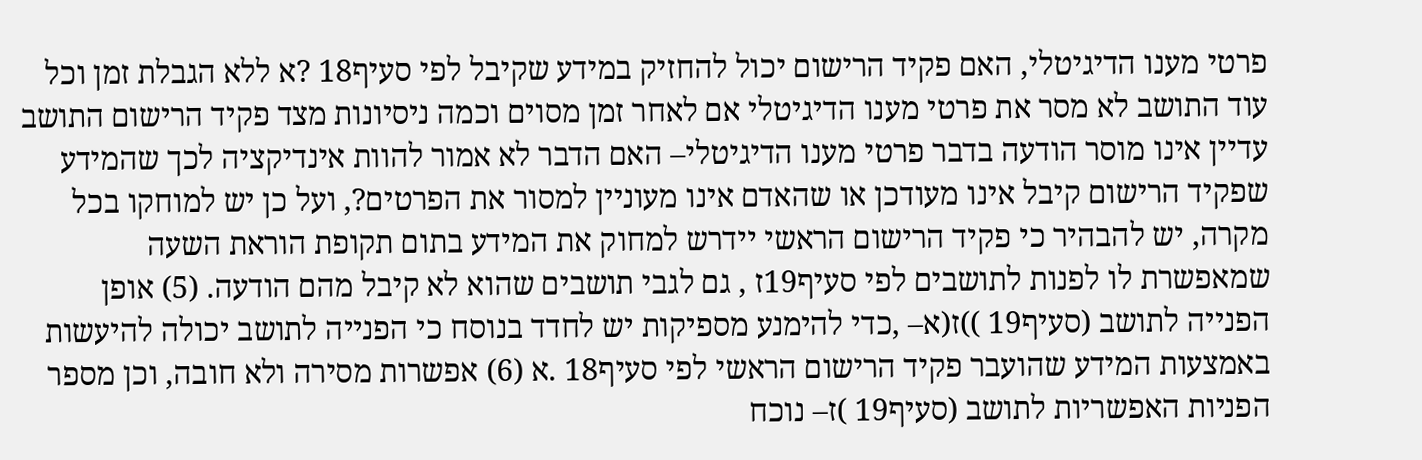פרטי מענו הדיגיטלי, האם פקיד הרישום יכול להחזיק במידע שקיבל לפי סעיף18 ?א ללא הגבלת זמן וכל עוד התושב לא מסר את פרטי מענו הדיגיטלי אם לאחר זמן מסוים וכמה ניסיונות מצד פקיד הרישום התושב עדיין אינו מוסר הודעה בדבר פרטי מענו הדיגיטלי– האם הדבר לא אמור להוות אינדיקציה לכך שהמידע שפקיד הרישום קיבל אינו מעודכן או שהאדם אינו מעוניין למסור את הפרטים?, ועל כן יש למוחקו בכל מקרה, יש להבהיר כי פקיד הרישום הראשי יידרש למחוק את המידע בתום תקופת הוראת השעה שמאפשרת לו לפנות לתושבים לפי סעיף19ז , גם לגבי תושבים שהוא לא קיבל מהם הודעה. (5) אופן הפנייה לתושב (סעיף19 ))ז(א– ,כדי להימנע מספיקות יש לחדד בנוסח כי הפנייה לתושב יכולה להיעשות באמצעות המידע שהועבר פקיד הרישום הראשי לפי סעיף18 .א (6) אפשרות מסירה ולא חובה, וכן מספר הפניות האפשריות לתושב (סעיף19 )ז– נוכח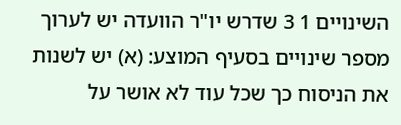השינויים 1 3 שדרש יו"ר הוועדה יש לערוך מספר שינויים בסעיף המוצע: (א) יש לשנות את הניסוח כך שכל עוד לא אושר על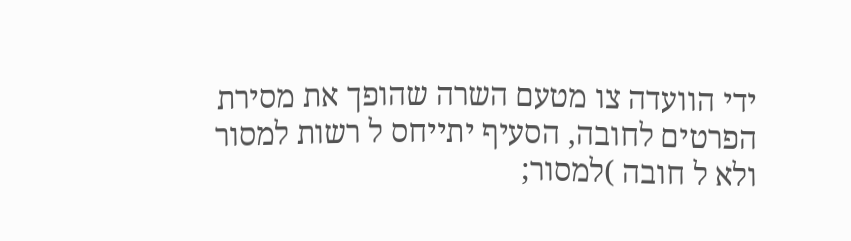ידי הוועדה צו מטעם השרה שהופך את מסירת הפרטים לחובה, הסעיף יתייחס ל רשות למסור ולא ל חובה )למסור;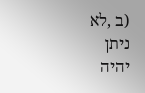(ב ,לא ניתן יהיה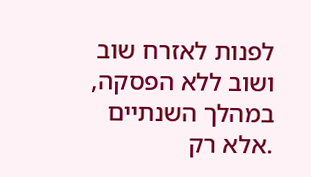לפנות לאזרח שוב ושוב ללא הפסקה, במהלך השנתיים .אלא רק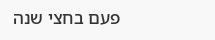פעם בחצי שנה